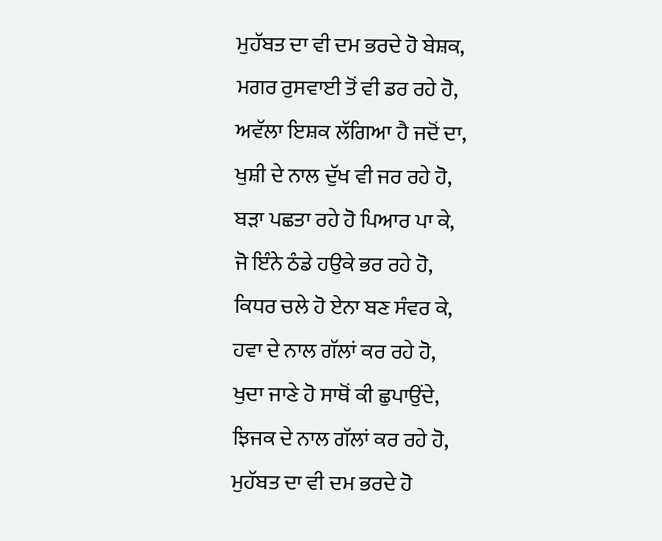ਮੁਹੱਬਤ ਦਾ ਵੀ ਦਮ ਭਰਦੇ ਹੋ ਬੇਸ਼ਕ,
ਮਗਰ ਰੁਸਵਾਈ ਤੋਂ ਵੀ ਡਰ ਰਹੇ ਹੋ,
ਅਵੱਲਾ ਇਸ਼ਕ ਲੱਗਿਆ ਹੈ ਜਦੋਂ ਦਾ,
ਖੁਸ਼ੀ ਦੇ ਨਾਲ ਦੁੱਖ ਵੀ ਜਰ ਰਹੇ ਹੋ,
ਬੜਾ ਪਛਤਾ ਰਹੇ ਹੋ ਪਿਆਰ ਪਾ ਕੇ,
ਜੋ ਇੰਨੇ ਠੰਡੇ ਹਉਕੇ ਭਰ ਰਹੇ ਹੋ,
ਕਿਧਰ ਚਲੇ ਹੋ ਏਨਾ ਬਣ ਸੰਵਰ ਕੇ,
ਹਵਾ ਦੇ ਨਾਲ ਗੱਲਾਂ ਕਰ ਰਹੇ ਹੋ,
ਖੁਦਾ ਜਾਣੇ ਹੋ ਸਾਥੋਂ ਕੀ ਛੁਪਾਉਂਦੇ,
ਝਿਜਕ ਦੇ ਨਾਲ ਗੱਲਾਂ ਕਰ ਰਹੇ ਹੋ,
ਮੁਹੱਬਤ ਦਾ ਵੀ ਦਮ ਭਰਦੇ ਹੋ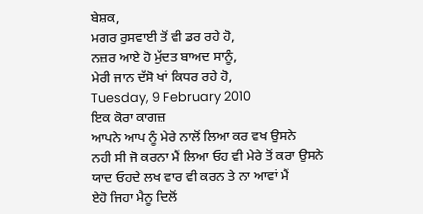ਬੇਸ਼ਕ,
ਮਗਰ ਰੁਸਵਾਈ ਤੋਂ ਵੀ ਡਰ ਰਹੇ ਹੋ,
ਨਜ਼ਰ ਆਏ ਹੋ ਮੁੱਦਤ ਬਾਅਦ ਸਾਨੂੰ,
ਮੇਰੀ ਜਾਨ ਦੱਸੋ ਖਾਂ ਕਿਧਰ ਰਹੇ ਹੋ,
Tuesday, 9 February 2010
ਇਕ ਕੋਰਾ ਕਾਗਜ਼
ਆਪਨੇ ਆਪ ਨੂੰ ਮੇਰੇ ਨਾਲੋਂ ਲਿਆ ਕਰ ਵਖ ਉਸਨੇ
ਨਹੀ ਸੀ ਜੋ ਕਰਨਾ ਮੈਂ ਲਿਆ ਓਹ ਵੀ ਮੇਰੇ ਤੋਂ ਕਰਾ ਉਸਨੇ
ਯਾਦ ਓਹਦੇ ਲਖ ਵਾਰ ਵੀ ਕਰਨ ਤੇ ਨਾ ਆਵਾਂ ਮੈਂ
ਏਹੋ ਜਿਹਾ ਮੈਨੂ ਦਿਲੋਂ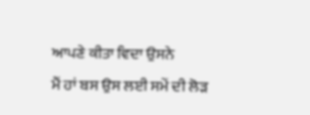ਆਪਣੇ ਕੀਤਾ ਵਿਦਾ ਉਸਨੇ
ਮੈਂ ਹਾਂ ਬਸ ਉਸ ਲਈ ਸਮੇਂ ਦੀ ਲੋੜ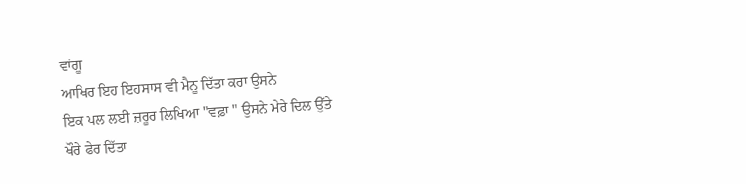ਵਾਂਗੂ
ਆਖਿਰ ਇਹ ਇਹਸਾਸ ਵੀ ਮੈਨੂ ਦਿੱਤਾ ਕਰਾ ਉਸਨੇ
ਇਕ ਪਲ ਲਈ ਜ਼ਰੂਰ ਲਿਖਿਆ "ਵਫ਼ਾ " ਉਸਨੇ ਮੇਰੇ ਦਿਲ ਉੱਤੇ
ਖੌਰੇ ਫੇਰ ਦਿੱਤਾ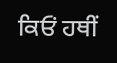ਕਿਓਂ ਹਥੀਂ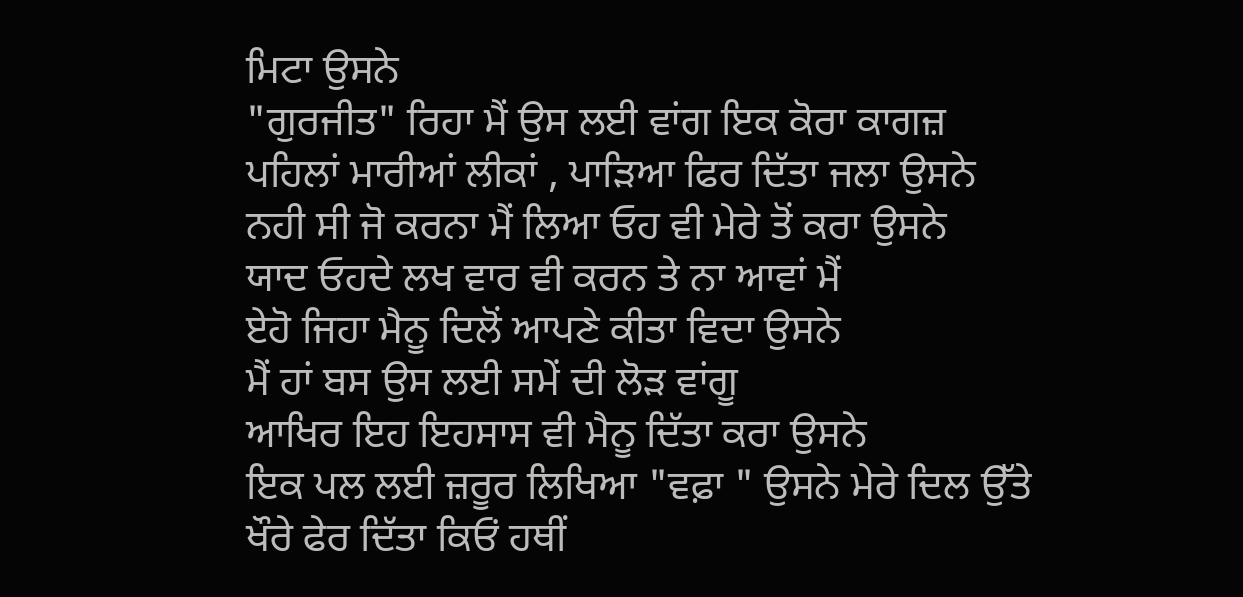ਮਿਟਾ ਉਸਨੇ
"ਗੁਰਜੀਤ" ਰਿਹਾ ਮੈਂ ਉਸ ਲਈ ਵਾਂਗ ਇਕ ਕੋਰਾ ਕਾਗਜ਼
ਪਹਿਲਾਂ ਮਾਰੀਆਂ ਲੀਕਾਂ , ਪਾੜਿਆ ਫਿਰ ਦਿੱਤਾ ਜਲਾ ਉਸਨੇ
ਨਹੀ ਸੀ ਜੋ ਕਰਨਾ ਮੈਂ ਲਿਆ ਓਹ ਵੀ ਮੇਰੇ ਤੋਂ ਕਰਾ ਉਸਨੇ
ਯਾਦ ਓਹਦੇ ਲਖ ਵਾਰ ਵੀ ਕਰਨ ਤੇ ਨਾ ਆਵਾਂ ਮੈਂ
ਏਹੋ ਜਿਹਾ ਮੈਨੂ ਦਿਲੋਂ ਆਪਣੇ ਕੀਤਾ ਵਿਦਾ ਉਸਨੇ
ਮੈਂ ਹਾਂ ਬਸ ਉਸ ਲਈ ਸਮੇਂ ਦੀ ਲੋੜ ਵਾਂਗੂ
ਆਖਿਰ ਇਹ ਇਹਸਾਸ ਵੀ ਮੈਨੂ ਦਿੱਤਾ ਕਰਾ ਉਸਨੇ
ਇਕ ਪਲ ਲਈ ਜ਼ਰੂਰ ਲਿਖਿਆ "ਵਫ਼ਾ " ਉਸਨੇ ਮੇਰੇ ਦਿਲ ਉੱਤੇ
ਖੌਰੇ ਫੇਰ ਦਿੱਤਾ ਕਿਓਂ ਹਥੀਂ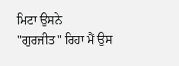ਮਿਟਾ ਉਸਨੇ
"ਗੁਰਜੀਤ" ਰਿਹਾ ਮੈਂ ਉਸ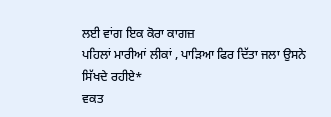ਲਈ ਵਾਂਗ ਇਕ ਕੋਰਾ ਕਾਗਜ਼
ਪਹਿਲਾਂ ਮਾਰੀਆਂ ਲੀਕਾਂ , ਪਾੜਿਆ ਫਿਰ ਦਿੱਤਾ ਜਲਾ ਉਸਨੇ
ਸਿੱਖਦੇ ਰਹੀਏ*
ਵਕਤ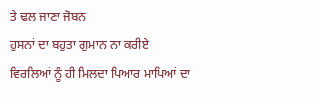ਤੇ ਢਲ ਜਾਣਾ ਜੋਬਨ
ਹੁਸਨਾਂ ਦਾ ਬਹੁਤਾ ਗੁਮਾਨ ਨਾ ਕਰੀਏ
ਵਿਰਲਿਆਂ ਨੂੰ ਹੀ ਮਿਲਦਾ ਪਿਆਰ ਮਾਪਿਆਂ ਦਾ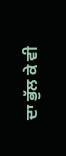ਦਾ ਭੁੱਲ ਕੇ ਵੀ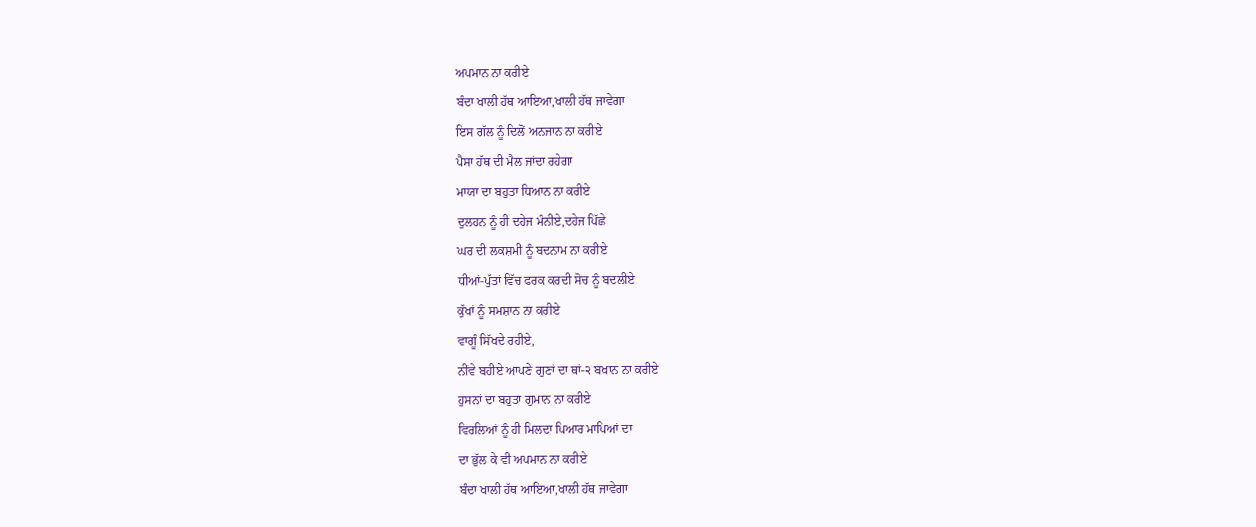ਅਪਮਾਨ ਨਾ ਕਰੀਏ
ਬੰਦਾ ਖਾਲੀ ਹੱਥ ਆਇਆ,ਖਾਲੀ ਹੱਥ ਜਾਵੇਗਾ
ਇਸ ਗੱਲ ਨੂੰ ਦਿਲੋਂ ਅਨਜਾਨ ਨਾ ਕਰੀਏ
ਪੈਸਾ ਹੱਥ ਦੀ ਮੈਲ ਜਾਂਦਾ ਰਹੇਗਾ
ਮਾਯਾ ਦਾ ਬਹੁਤਾ ਧਿਆਨ ਨਾ ਕਰੀਏ
ਦੁਲਹਨ ਨੂੰ ਹੀ ਦਹੇਜ ਮੰਨੀਏ,ਦਹੇਜ ਪਿੱਛੇ
ਘਰ ਦੀ ਲਕਸ਼ਮੀ ਨੂੰ ਬਦਨਾਮ ਨਾ ਕਰੀਏ
ਧੀਆਂ-ਪੁੱਤਾਂ ਵਿੱਚ ਫਰਕ ਕਰਦੀ ਸੋਚ ਨੂੰ ਬਦਲੀਏ
ਕੁੱਖਾਂ ਨੂੰ ਸਮਸ਼ਾਨ ਨਾ ਕਰੀਏ
ਵਾਗੂੰ ਸਿੱਖਦੇ ਰਹੀਏ,
ਨੀਂਵੇ ਬਹੀਏ ਆਪਣੇ ਗੁਣਾਂ ਦਾ ਥਾਂ-੨ ਬਖਾਨ ਨਾ ਕਰੀਏ
ਹੁਸਨਾਂ ਦਾ ਬਹੁਤਾ ਗੁਮਾਨ ਨਾ ਕਰੀਏ
ਵਿਰਲਿਆਂ ਨੂੰ ਹੀ ਮਿਲਦਾ ਪਿਆਰ ਮਾਪਿਆਂ ਦਾ
ਦਾ ਭੁੱਲ ਕੇ ਵੀ ਅਪਮਾਨ ਨਾ ਕਰੀਏ
ਬੰਦਾ ਖਾਲੀ ਹੱਥ ਆਇਆ,ਖਾਲੀ ਹੱਥ ਜਾਵੇਗਾ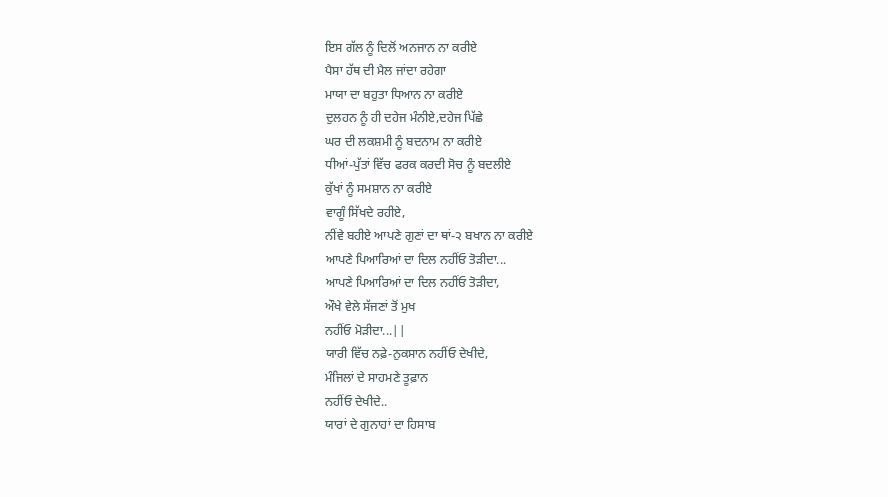ਇਸ ਗੱਲ ਨੂੰ ਦਿਲੋਂ ਅਨਜਾਨ ਨਾ ਕਰੀਏ
ਪੈਸਾ ਹੱਥ ਦੀ ਮੈਲ ਜਾਂਦਾ ਰਹੇਗਾ
ਮਾਯਾ ਦਾ ਬਹੁਤਾ ਧਿਆਨ ਨਾ ਕਰੀਏ
ਦੁਲਹਨ ਨੂੰ ਹੀ ਦਹੇਜ ਮੰਨੀਏ,ਦਹੇਜ ਪਿੱਛੇ
ਘਰ ਦੀ ਲਕਸ਼ਮੀ ਨੂੰ ਬਦਨਾਮ ਨਾ ਕਰੀਏ
ਧੀਆਂ-ਪੁੱਤਾਂ ਵਿੱਚ ਫਰਕ ਕਰਦੀ ਸੋਚ ਨੂੰ ਬਦਲੀਏ
ਕੁੱਖਾਂ ਨੂੰ ਸਮਸ਼ਾਨ ਨਾ ਕਰੀਏ
ਵਾਗੂੰ ਸਿੱਖਦੇ ਰਹੀਏ,
ਨੀਂਵੇ ਬਹੀਏ ਆਪਣੇ ਗੁਣਾਂ ਦਾ ਥਾਂ-੨ ਬਖਾਨ ਨਾ ਕਰੀਏ
ਆਪਣੇ ਪਿਆਰਿਆਂ ਦਾ ਦਿਲ ਨਹੀਂਓ ਤੋੜੀਦਾ...
ਆਪਣੇ ਪਿਆਰਿਆਂ ਦਾ ਦਿਲ ਨਹੀਂਓ ਤੋੜੀਦਾ,
ਔਖੇ ਵੇਲੇ ਸੱਜਣਾਂ ਤੋਂ ਮੁਖ
ਨਹੀਂਓ ਮੋੜੀਦਾ...||
ਯਾਰੀ ਵਿੱਚ ਨਫ਼ੇ-ਨੁਕਸਾਨ ਨਹੀਂਓ ਦੇਖੀਦੇ,
ਮੰਜਿਲਾਂ ਦੇ ਸਾਹਮਣੇ ਤੂਫ਼ਾਨ
ਨਹੀਂਓ ਦੇਖੀਦੇ..
ਯਾਰਾਂ ਦੇ ਗੁਨਾਹਾਂ ਦਾ ਹਿਸਾਬ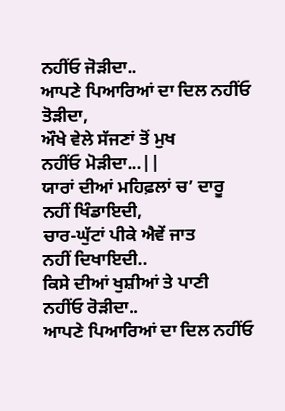ਨਹੀਂਓ ਜੋੜੀਦਾ..
ਆਪਣੇ ਪਿਆਰਿਆਂ ਦਾ ਦਿਲ ਨਹੀਂਓ ਤੋੜੀਦਾ,
ਔਖੇ ਵੇਲੇ ਸੱਜਣਾਂ ਤੋਂ ਮੁਖ
ਨਹੀਂਓ ਮੋੜੀਦਾ...||
ਯਾਰਾਂ ਦੀਆਂ ਮਹਿਫ਼ਲਾਂ ਚ’ ਦਾਰੂ
ਨਹੀਂ ਖਿੰਡਾਇਦੀ,
ਚਾਰ-ਘੁੱਟਾਂ ਪੀਕੇ ਐਵੇਂ ਜਾਤ
ਨਹੀਂ ਦਿਖਾਇਦੀ..
ਕਿਸੇ ਦੀਆਂ ਖੁਸ਼ੀਆਂ ਤੇ ਪਾਣੀ
ਨਹੀਂਓ ਰੋੜੀਦਾ..
ਆਪਣੇ ਪਿਆਰਿਆਂ ਦਾ ਦਿਲ ਨਹੀਂਓ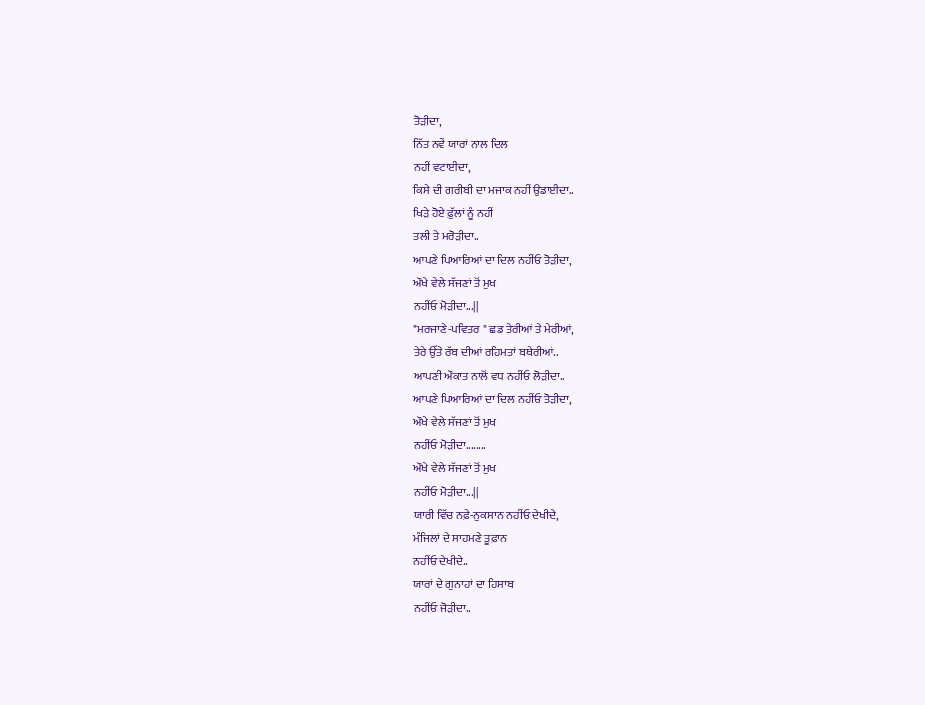ਤੋੜੀਦਾ,
ਨਿੱਤ ਨਵੇਂ ਯਾਰਾਂ ਨਾਲ ਦਿਲ
ਨਹੀਂ ਵਟਾਈਦਾ,
ਕਿਸੇ ਦੀ ਗਰੀਬੀ ਦਾ ਮਜਾਕ ਨਹੀਂ ਉਡਾਈਦਾ..
ਖਿੜੇ ਹੋਏ ਫ਼ੁੱਲਾਂ ਨੂੰ ਨਹੀਂ
ਤਲੀ ਤੇ ਮਰੋੜੀਦਾ..
ਆਪਣੇ ਪਿਆਰਿਆਂ ਦਾ ਦਿਲ ਨਹੀਂਓ ਤੋੜੀਦਾ,
ਔਖੇ ਵੇਲੇ ਸੱਜਣਾਂ ਤੋਂ ਮੁਖ
ਨਹੀਂਓ ਮੋੜੀਦਾ...||
"ਮਰਜਾਣੇ-ਪਵਿਤਰ " ਛਡ ਤੇਰੀਆਂ ਤੇ ਮੇਰੀਆਂ,
ਤੇਰੇ ਉੱਤੇ ਰੱਬ ਦੀਆਂ ਰਹਿਮਤਾਂ ਬਥੇਰੀਆਂ..
ਆਪਣੀ ਔਕਾਤ ਨਾਲੋਂ ਵਧ ਨਹੀਂਓ ਲੋੜੀਦਾ..
ਆਪਣੇ ਪਿਆਰਿਆਂ ਦਾ ਦਿਲ ਨਹੀਂਓ ਤੋੜੀਦਾ,
ਔਖੇ ਵੇਲੇ ਸੱਜਣਾਂ ਤੋਂ ਮੁਖ
ਨਹੀਂਓ ਮੋੜੀਦਾ........
ਔਖੇ ਵੇਲੇ ਸੱਜਣਾਂ ਤੋਂ ਮੁਖ
ਨਹੀਂਓ ਮੋੜੀਦਾ...||
ਯਾਰੀ ਵਿੱਚ ਨਫ਼ੇ-ਨੁਕਸਾਨ ਨਹੀਂਓ ਦੇਖੀਦੇ,
ਮੰਜਿਲਾਂ ਦੇ ਸਾਹਮਣੇ ਤੂਫ਼ਾਨ
ਨਹੀਂਓ ਦੇਖੀਦੇ..
ਯਾਰਾਂ ਦੇ ਗੁਨਾਹਾਂ ਦਾ ਹਿਸਾਬ
ਨਹੀਂਓ ਜੋੜੀਦਾ..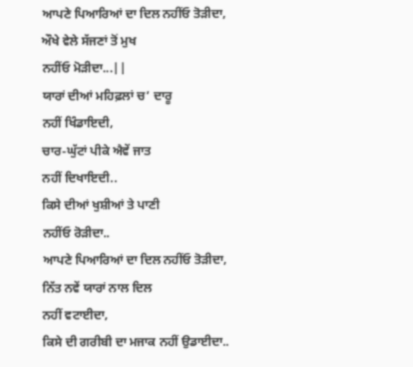ਆਪਣੇ ਪਿਆਰਿਆਂ ਦਾ ਦਿਲ ਨਹੀਂਓ ਤੋੜੀਦਾ,
ਔਖੇ ਵੇਲੇ ਸੱਜਣਾਂ ਤੋਂ ਮੁਖ
ਨਹੀਂਓ ਮੋੜੀਦਾ...||
ਯਾਰਾਂ ਦੀਆਂ ਮਹਿਫ਼ਲਾਂ ਚ’ ਦਾਰੂ
ਨਹੀਂ ਖਿੰਡਾਇਦੀ,
ਚਾਰ-ਘੁੱਟਾਂ ਪੀਕੇ ਐਵੇਂ ਜਾਤ
ਨਹੀਂ ਦਿਖਾਇਦੀ..
ਕਿਸੇ ਦੀਆਂ ਖੁਸ਼ੀਆਂ ਤੇ ਪਾਣੀ
ਨਹੀਂਓ ਰੋੜੀਦਾ..
ਆਪਣੇ ਪਿਆਰਿਆਂ ਦਾ ਦਿਲ ਨਹੀਂਓ ਤੋੜੀਦਾ,
ਨਿੱਤ ਨਵੇਂ ਯਾਰਾਂ ਨਾਲ ਦਿਲ
ਨਹੀਂ ਵਟਾਈਦਾ,
ਕਿਸੇ ਦੀ ਗਰੀਬੀ ਦਾ ਮਜਾਕ ਨਹੀਂ ਉਡਾਈਦਾ..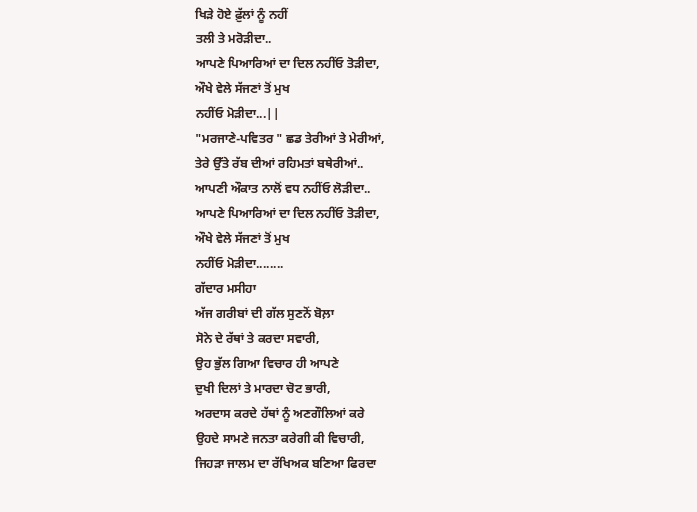ਖਿੜੇ ਹੋਏ ਫ਼ੁੱਲਾਂ ਨੂੰ ਨਹੀਂ
ਤਲੀ ਤੇ ਮਰੋੜੀਦਾ..
ਆਪਣੇ ਪਿਆਰਿਆਂ ਦਾ ਦਿਲ ਨਹੀਂਓ ਤੋੜੀਦਾ,
ਔਖੇ ਵੇਲੇ ਸੱਜਣਾਂ ਤੋਂ ਮੁਖ
ਨਹੀਂਓ ਮੋੜੀਦਾ...||
"ਮਰਜਾਣੇ-ਪਵਿਤਰ " ਛਡ ਤੇਰੀਆਂ ਤੇ ਮੇਰੀਆਂ,
ਤੇਰੇ ਉੱਤੇ ਰੱਬ ਦੀਆਂ ਰਹਿਮਤਾਂ ਬਥੇਰੀਆਂ..
ਆਪਣੀ ਔਕਾਤ ਨਾਲੋਂ ਵਧ ਨਹੀਂਓ ਲੋੜੀਦਾ..
ਆਪਣੇ ਪਿਆਰਿਆਂ ਦਾ ਦਿਲ ਨਹੀਂਓ ਤੋੜੀਦਾ,
ਔਖੇ ਵੇਲੇ ਸੱਜਣਾਂ ਤੋਂ ਮੁਖ
ਨਹੀਂਓ ਮੋੜੀਦਾ........
ਗੱਦਾਰ ਮਸੀਹਾ
ਅੱਜ ਗਰੀਬਾਂ ਦੀ ਗੱਲ ਸੁਣਨੋਂ ਬੋਲ਼ਾ
ਸੋਨੇ ਦੇ ਰੱਥਾਂ ਤੇ ਕਰਦਾ ਸਵਾਰੀ,
ਉਹ ਭੁੱਲ ਗਿਆ ਵਿਚਾਰ ਹੀ ਆਪਣੇ
ਦੁਖੀ ਦਿਲਾਂ ਤੇ ਮਾਰਦਾ ਚੋਟ ਭਾਰੀ,
ਅਰਦਾਸ ਕਰਦੇ ਹੱਥਾਂ ਨੂੰ ਅਣਗੌਲਿਆਂ ਕਰੇ
ਉਹਦੇ ਸਾਮਣੇ ਜਨਤਾ ਕਰੇਗੀ ਕੀ ਵਿਚਾਰੀ,
ਜਿਹੜਾ ਜਾਲਮ ਦਾ ਰੱਖਿਅਕ ਬਣਿਆ ਫਿਰਦਾ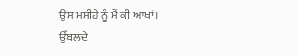ਉਸ ਮਸੀਹੇ ਨੂੰ ਮੈਂ ਕੀ ਆਖਾਂ।
ਉੱਬਲਦੇ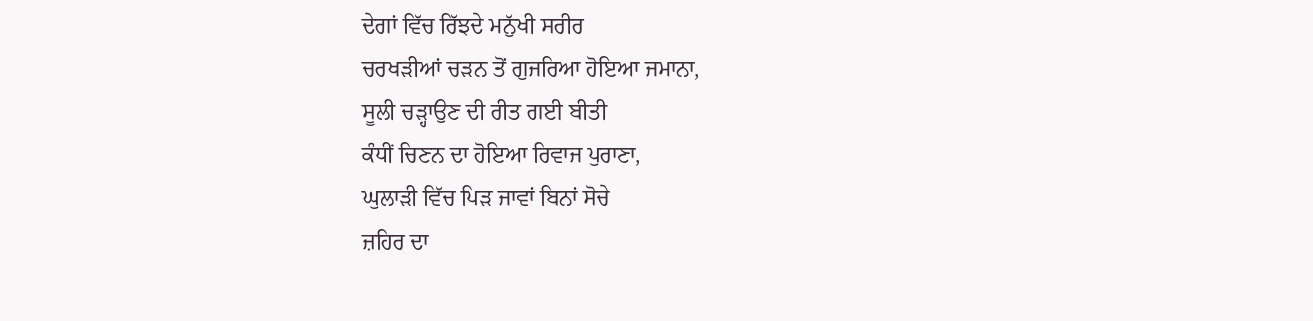ਦੇਗਾਂ ਵਿੱਚ ਰਿੱਝਦੇ ਮਨੁੱਖੀ ਸਰੀਰ
ਚਰਖੜੀਆਂ ਚੜਨ ਤੋਂ ਗੁਜਰਿਆ ਹੋਇਆ ਜਮਾਨਾ,
ਸੂਲੀ ਚੜ੍ਹਾਉਣ ਦੀ ਰੀਤ ਗਈ ਬੀਤੀ
ਕੰਧੀਂ ਚਿਣਨ ਦਾ ਹੋਇਆ ਰਿਵਾਜ ਪੁਰਾਣਾ,
ਘੁਲਾੜੀ ਵਿੱਚ ਪਿੜ ਜਾਵਾਂ ਬਿਨਾਂ ਸੋਚੇ
ਜ਼ਹਿਰ ਦਾ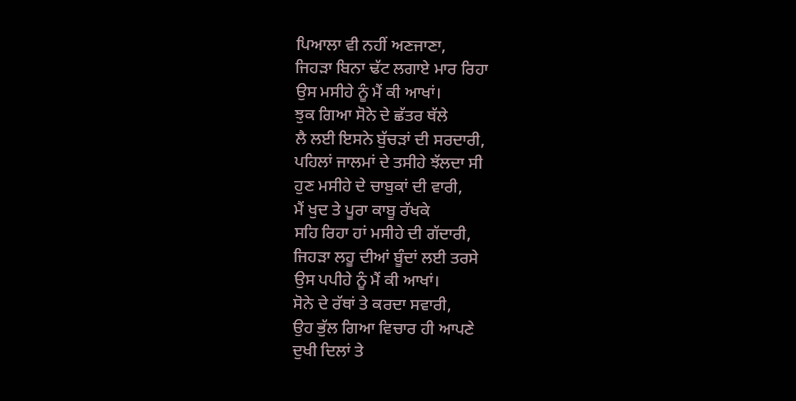ਪਿਆਲਾ ਵੀ ਨਹੀਂ ਅਣਜਾਣਾ,
ਜਿਹੜਾ ਬਿਨਾ ਢੱਟ ਲਗਾਏ ਮਾਰ ਰਿਹਾ
ਉਸ ਮਸੀਹੇ ਨੂੰ ਮੈਂ ਕੀ ਆਖਾਂ।
ਝੁਕ ਗਿਆ ਸੋਨੇ ਦੇ ਛੱਤਰ ਥੱਲੇ
ਲੈ ਲਈ ਇਸਨੇ ਬੁੱਚੜਾਂ ਦੀ ਸਰਦਾਰੀ,
ਪਹਿਲਾਂ ਜਾਲਮਾਂ ਦੇ ਤਸੀਹੇ ਝੱਲਦਾ ਸੀ
ਹੁਣ ਮਸੀਹੇ ਦੇ ਚਾਬੁਕਾਂ ਦੀ ਵਾਰੀ,
ਮੈਂ ਖੁਦ ਤੇ ਪੂਰਾ ਕਾਬੂ ਰੱਖਕੇ
ਸਹਿ ਰਿਹਾ ਹਾਂ ਮਸੀਹੇ ਦੀ ਗੱਦਾਰੀ,
ਜਿਹੜਾ ਲਹੂ ਦੀਆਂ ਬੂੰਦਾਂ ਲਈ ਤਰਸੇ
ਉਸ ਪਪੀਹੇ ਨੂੰ ਮੈਂ ਕੀ ਆਖਾਂ।
ਸੋਨੇ ਦੇ ਰੱਥਾਂ ਤੇ ਕਰਦਾ ਸਵਾਰੀ,
ਉਹ ਭੁੱਲ ਗਿਆ ਵਿਚਾਰ ਹੀ ਆਪਣੇ
ਦੁਖੀ ਦਿਲਾਂ ਤੇ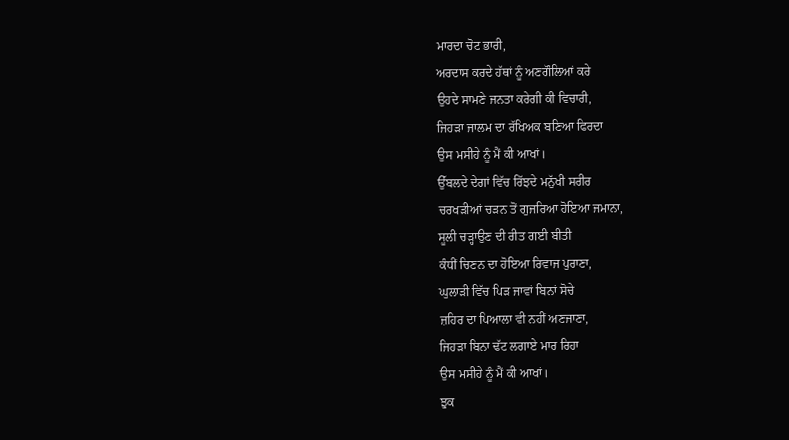ਮਾਰਦਾ ਚੋਟ ਭਾਰੀ,
ਅਰਦਾਸ ਕਰਦੇ ਹੱਥਾਂ ਨੂੰ ਅਣਗੌਲਿਆਂ ਕਰੇ
ਉਹਦੇ ਸਾਮਣੇ ਜਨਤਾ ਕਰੇਗੀ ਕੀ ਵਿਚਾਰੀ,
ਜਿਹੜਾ ਜਾਲਮ ਦਾ ਰੱਖਿਅਕ ਬਣਿਆ ਫਿਰਦਾ
ਉਸ ਮਸੀਹੇ ਨੂੰ ਮੈਂ ਕੀ ਆਖਾਂ।
ਉੱਬਲਦੇ ਦੇਗਾਂ ਵਿੱਚ ਰਿੱਝਦੇ ਮਨੁੱਖੀ ਸਰੀਰ
ਚਰਖੜੀਆਂ ਚੜਨ ਤੋਂ ਗੁਜਰਿਆ ਹੋਇਆ ਜਮਾਨਾ,
ਸੂਲੀ ਚੜ੍ਹਾਉਣ ਦੀ ਰੀਤ ਗਈ ਬੀਤੀ
ਕੰਧੀਂ ਚਿਣਨ ਦਾ ਹੋਇਆ ਰਿਵਾਜ ਪੁਰਾਣਾ,
ਘੁਲਾੜੀ ਵਿੱਚ ਪਿੜ ਜਾਵਾਂ ਬਿਨਾਂ ਸੋਚੇ
ਜ਼ਹਿਰ ਦਾ ਪਿਆਲਾ ਵੀ ਨਹੀਂ ਅਣਜਾਣਾ,
ਜਿਹੜਾ ਬਿਨਾ ਢੱਟ ਲਗਾਏ ਮਾਰ ਰਿਹਾ
ਉਸ ਮਸੀਹੇ ਨੂੰ ਮੈਂ ਕੀ ਆਖਾਂ।
ਝੁਕ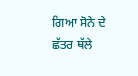ਗਿਆ ਸੋਨੇ ਦੇ ਛੱਤਰ ਥੱਲੇ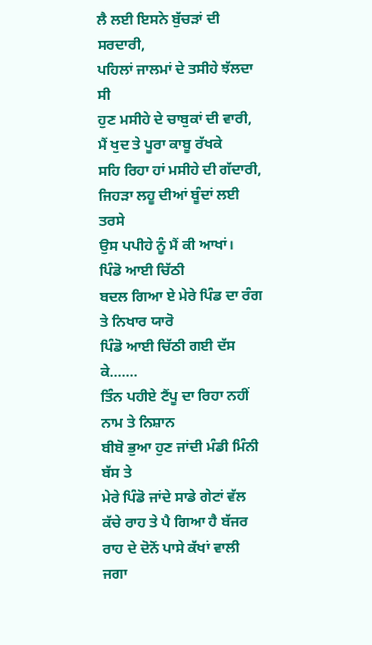ਲੈ ਲਈ ਇਸਨੇ ਬੁੱਚੜਾਂ ਦੀ ਸਰਦਾਰੀ,
ਪਹਿਲਾਂ ਜਾਲਮਾਂ ਦੇ ਤਸੀਹੇ ਝੱਲਦਾ ਸੀ
ਹੁਣ ਮਸੀਹੇ ਦੇ ਚਾਬੁਕਾਂ ਦੀ ਵਾਰੀ,
ਮੈਂ ਖੁਦ ਤੇ ਪੂਰਾ ਕਾਬੂ ਰੱਖਕੇ
ਸਹਿ ਰਿਹਾ ਹਾਂ ਮਸੀਹੇ ਦੀ ਗੱਦਾਰੀ,
ਜਿਹੜਾ ਲਹੂ ਦੀਆਂ ਬੂੰਦਾਂ ਲਈ ਤਰਸੇ
ਉਸ ਪਪੀਹੇ ਨੂੰ ਮੈਂ ਕੀ ਆਖਾਂ।
ਪਿੰਡੋ ਆਈ ਚਿੱਠੀ
ਬਦਲ ਗਿਆ ਏ ਮੇਰੇ ਪਿੰਡ ਦਾ ਰੰਗ ਤੇ ਨਿਖਾਰ ਯਾਰੋ
ਪਿੰਡੋ ਆਈ ਚਿੱਠੀ ਗਈ ਦੱਸ ਕੇ.......
ਤਿੰਨ ਪਹੀਏ ਟੈਂਪੂ ਦਾ ਰਿਹਾ ਨਹੀਂ ਨਾਮ ਤੇ ਨਿਸ਼ਾਨ
ਬੀਬੋ ਭੁਆ ਹੁਣ ਜਾਂਦੀ ਮੰਡੀ ਮਿੰਨੀ ਬੱਸ ਤੇ
ਮੇਰੇ ਪਿੰਡੋ ਜਾਂਦੇ ਸਾਡੇ ਗੇਟਾਂ ਵੱਲ ਕੱਚੇ ਰਾਹ ਤੇ ਪੈ ਗਿਆ ਹੈ ਬੱਜਰ
ਰਾਹ ਦੇ ਦੋਨੋਂ ਪਾਸੇ ਕੱਖਾਂ ਵਾਲੀ ਜਗਾ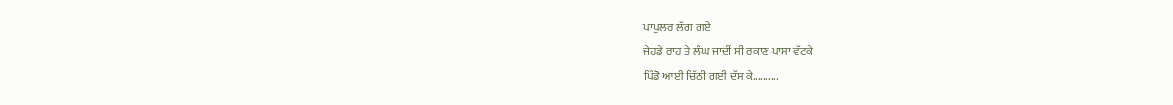ਪਾਪੁਲਰ ਲੱਗ ਗਏ
ਜੇਹਡੇ ਰਾਹ ਤੇ ਲੰਘ ਜਾਦੀਂ ਸੀ ਰਕਾਣ ਪਾਸਾ ਵੱਟਕੇ
ਪਿੰਡੋ ਆਈ ਚਿੱਠੀ ਗਈ ਦੱਸ ਕੇ..........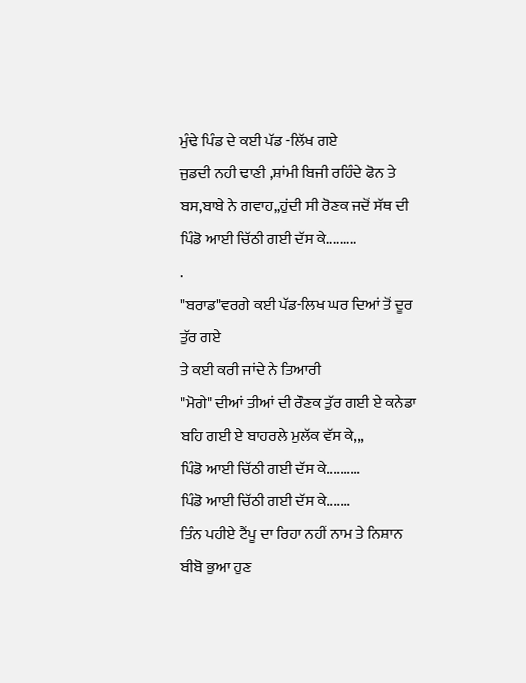ਮੁੰਢੇ ਪਿੰਡ ਦੇ ਕਈ ਪੱਡ -ਲਿੱਖ ਗਏ
ਜੁਡਦੀ ਨਹੀ ਢਾਣੀ ,ਸ਼ਾਂਮੀ ਬਿਜੀ ਰਹਿੰਦੇ ਫੋਨ ਤੇ
ਬਸ,ਬਾਬੇ ਨੇ ਗਵਾਹ,,ਹੁਂਦੀ ਸੀ ਰੋਣਕ ਜਦੋਂ ਸੱਥ ਦੀ
ਪਿੰਡੋ ਆਈ ਚਿੱਠੀ ਗਈ ਦੱਸ ਕੇ.........
.
"ਬਰਾਡ"ਵਰਗੇ ਕਈ ਪੱਡ-ਲਿਖ ਘਰ ਦਿਆਂ ਤੋਂ ਦੂਰ ਤੁੱਰ ਗਏ
ਤੇ ਕਈ ਕਰੀ ਜਾਂਦੇ ਨੇ ਤਿਆਰੀ
"ਮੋਗੇ" ਦੀਆਂ ਤੀਆਂ ਦੀ ਰੌਣਕ ਤੁੱਰ ਗਈ ਏ ਕਨੇਡਾ
ਬਹਿ ਗਈ ਏ ਬਾਹਰਲੇ ਮੁਲੱਕ ਵੱਸ ਕੇ,,,
ਪਿੰਡੋ ਆਈ ਚਿੱਠੀ ਗਈ ਦੱਸ ਕੇ..........
ਪਿੰਡੋ ਆਈ ਚਿੱਠੀ ਗਈ ਦੱਸ ਕੇ.......
ਤਿੰਨ ਪਹੀਏ ਟੈਂਪੂ ਦਾ ਰਿਹਾ ਨਹੀਂ ਨਾਮ ਤੇ ਨਿਸ਼ਾਨ
ਬੀਬੋ ਭੁਆ ਹੁਣ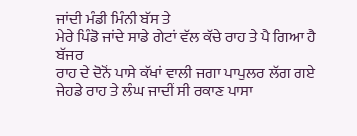ਜਾਂਦੀ ਮੰਡੀ ਮਿੰਨੀ ਬੱਸ ਤੇ
ਮੇਰੇ ਪਿੰਡੋ ਜਾਂਦੇ ਸਾਡੇ ਗੇਟਾਂ ਵੱਲ ਕੱਚੇ ਰਾਹ ਤੇ ਪੈ ਗਿਆ ਹੈ ਬੱਜਰ
ਰਾਹ ਦੇ ਦੋਨੋਂ ਪਾਸੇ ਕੱਖਾਂ ਵਾਲੀ ਜਗਾ ਪਾਪੁਲਰ ਲੱਗ ਗਏ
ਜੇਹਡੇ ਰਾਹ ਤੇ ਲੰਘ ਜਾਦੀਂ ਸੀ ਰਕਾਣ ਪਾਸਾ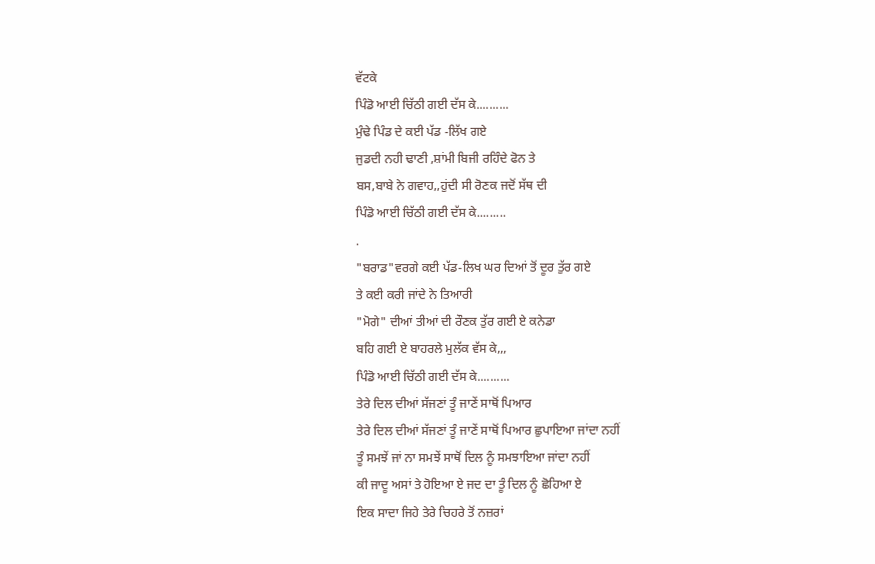ਵੱਟਕੇ
ਪਿੰਡੋ ਆਈ ਚਿੱਠੀ ਗਈ ਦੱਸ ਕੇ..........
ਮੁੰਢੇ ਪਿੰਡ ਦੇ ਕਈ ਪੱਡ -ਲਿੱਖ ਗਏ
ਜੁਡਦੀ ਨਹੀ ਢਾਣੀ ,ਸ਼ਾਂਮੀ ਬਿਜੀ ਰਹਿੰਦੇ ਫੋਨ ਤੇ
ਬਸ,ਬਾਬੇ ਨੇ ਗਵਾਹ,,ਹੁਂਦੀ ਸੀ ਰੋਣਕ ਜਦੋਂ ਸੱਥ ਦੀ
ਪਿੰਡੋ ਆਈ ਚਿੱਠੀ ਗਈ ਦੱਸ ਕੇ.........
.
"ਬਰਾਡ"ਵਰਗੇ ਕਈ ਪੱਡ-ਲਿਖ ਘਰ ਦਿਆਂ ਤੋਂ ਦੂਰ ਤੁੱਰ ਗਏ
ਤੇ ਕਈ ਕਰੀ ਜਾਂਦੇ ਨੇ ਤਿਆਰੀ
"ਮੋਗੇ" ਦੀਆਂ ਤੀਆਂ ਦੀ ਰੌਣਕ ਤੁੱਰ ਗਈ ਏ ਕਨੇਡਾ
ਬਹਿ ਗਈ ਏ ਬਾਹਰਲੇ ਮੁਲੱਕ ਵੱਸ ਕੇ,,,
ਪਿੰਡੋ ਆਈ ਚਿੱਠੀ ਗਈ ਦੱਸ ਕੇ..........
ਤੇਰੇ ਦਿਲ ਦੀਆਂ ਸੱਜਣਾਂ ਤੂੰ ਜਾਣੇਂ ਸਾਥੋਂ ਪਿਆਰ
ਤੇਰੇ ਦਿਲ ਦੀਆਂ ਸੱਜਣਾਂ ਤੂੰ ਜਾਣੇਂ ਸਾਥੋਂ ਪਿਆਰ ਛੁਪਾਇਆ ਜਾਂਦਾ ਨਹੀਂ
ਤੂੰ ਸਮਝੇਂ ਜਾਂ ਨਾ ਸਮਝੇਂ ਸਾਥੋਂ ਦਿਲ ਨੂੰ ਸਮਝਾਇਆ ਜਾਂਦਾ ਨਹੀਂ
ਕੀ ਜਾਦੂ ਅਸਾਂ ਤੇ ਹੋਇਆ ਏ ਜਦ ਦਾ ਤੂੰ ਦਿਲ ਨੂੰ ਛੋਹਿਆ ਏ
ਇਕ ਸਾਦਾ ਜਿਹੇ ਤੇਰੇ ਚਿਹਰੇ ਤੋਂ ਨਜ਼ਰਾਂ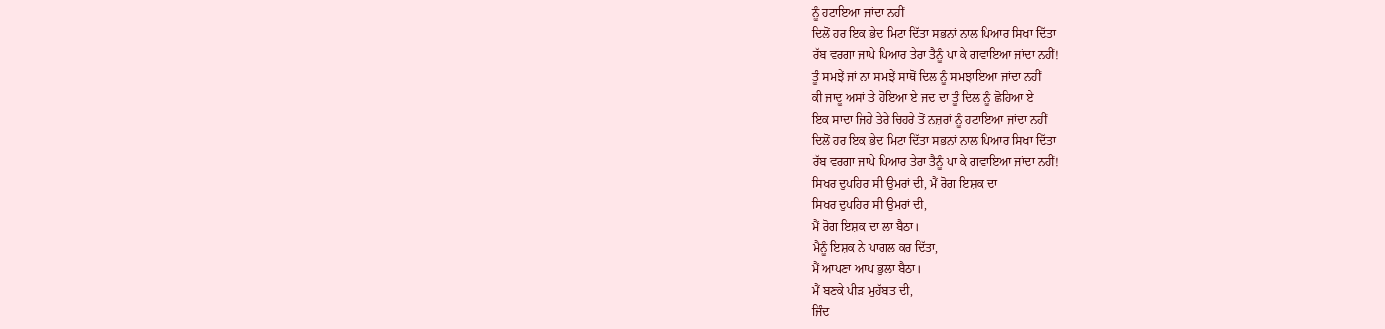ਨੂੰ ਹਟਾਇਆ ਜਾਂਦਾ ਨਹੀਂ
ਦਿਲੋਂ ਹਰ ਇਕ ਭੇਦ ਮਿਟਾ ਦਿੱਤਾ ਸਭਨਾਂ ਨਾਲ ਪਿਆਰ ਸਿਖਾ ਦਿੱਤਾ
ਰੱਬ ਵਰਗਾ ਜਾਪੇ ਪਿਆਰ ਤੇਰਾ ਤੈਨੂੰ ਪਾ ਕੇ ਗਵਾਇਆ ਜਾਂਦਾ ਨਹੀਂ!
ਤੂੰ ਸਮਝੇਂ ਜਾਂ ਨਾ ਸਮਝੇਂ ਸਾਥੋਂ ਦਿਲ ਨੂੰ ਸਮਝਾਇਆ ਜਾਂਦਾ ਨਹੀਂ
ਕੀ ਜਾਦੂ ਅਸਾਂ ਤੇ ਹੋਇਆ ਏ ਜਦ ਦਾ ਤੂੰ ਦਿਲ ਨੂੰ ਛੋਹਿਆ ਏ
ਇਕ ਸਾਦਾ ਜਿਹੇ ਤੇਰੇ ਚਿਹਰੇ ਤੋਂ ਨਜ਼ਰਾਂ ਨੂੰ ਹਟਾਇਆ ਜਾਂਦਾ ਨਹੀਂ
ਦਿਲੋਂ ਹਰ ਇਕ ਭੇਦ ਮਿਟਾ ਦਿੱਤਾ ਸਭਨਾਂ ਨਾਲ ਪਿਆਰ ਸਿਖਾ ਦਿੱਤਾ
ਰੱਬ ਵਰਗਾ ਜਾਪੇ ਪਿਆਰ ਤੇਰਾ ਤੈਨੂੰ ਪਾ ਕੇ ਗਵਾਇਆ ਜਾਂਦਾ ਨਹੀਂ!
ਸਿਖਰ ਦੁਪਹਿਰ ਸੀ ਉਮਰਾਂ ਦੀ, ਮੈਂ ਰੋਗ ਇਸ਼ਕ ਦਾ
ਸਿਖਰ ਦੁਪਹਿਰ ਸੀ ਉਮਰਾਂ ਦੀ,
ਮੈਂ ਰੋਗ ਇਸ਼ਕ ਦਾ ਲਾ ਬੈਠਾ।
ਮੈਨੂੰ ਇਸ਼ਕ ਨੇ ਪਾਗਲ ਕਰ ਦਿੱਤਾ,
ਮੈਂ ਆਪਣਾ ਆਪ ਭੁਲਾ ਬੈਠਾ।
ਮੈਂ ਬਣਕੇ ਪੀੜ ਮੁਹੱਬਤ ਦੀ,
ਜਿੰਦ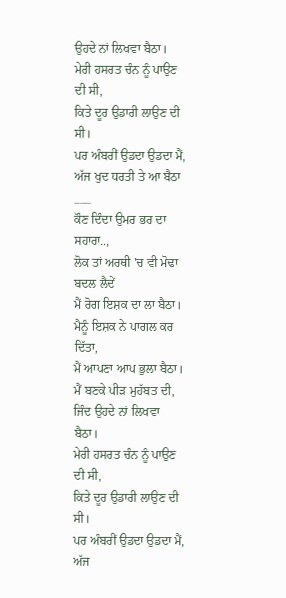ਉਹਦੇ ਨਾਂ ਲਿਖਵਾ ਬੈਠਾ।
ਮੇਰੀ ਹਸਰਤ ਚੰਨ ਨੂੰ ਪਾਉਣ ਦੀ ਸੀ,
ਕਿਤੇ ਦੂਰ ਉਡਾਰੀ ਲਾਉਣ ਦੀ ਸੀ।
ਪਰ ਅੰਬਰੀਂ ਉਡਦਾ ਉਡਦਾ ਮੈਂ,
ਅੱਜ ਖੁਦ ਧਰਤੀ ਤੇ ਆ ਬੈਠਾ
___
ਕੌਣ ਦਿੰਦਾ ਉਮਰ ਭਰ ਦਾ ਸਹਾਰਾ..,
ਲੋਕ ਤਾਂ ਅਰਥੀ 'ਚ ਵੀ ਮੋਢਾ ਬਦਲ ਲੈਦੇਂ
ਮੈਂ ਰੋਗ ਇਸ਼ਕ ਦਾ ਲਾ ਬੈਠਾ।
ਮੈਨੂੰ ਇਸ਼ਕ ਨੇ ਪਾਗਲ ਕਰ ਦਿੱਤਾ,
ਮੈਂ ਆਪਣਾ ਆਪ ਭੁਲਾ ਬੈਠਾ।
ਮੈਂ ਬਣਕੇ ਪੀੜ ਮੁਹੱਬਤ ਦੀ,
ਜਿੰਦ ਉਹਦੇ ਨਾਂ ਲਿਖਵਾ ਬੈਠਾ।
ਮੇਰੀ ਹਸਰਤ ਚੰਨ ਨੂੰ ਪਾਉਣ ਦੀ ਸੀ,
ਕਿਤੇ ਦੂਰ ਉਡਾਰੀ ਲਾਉਣ ਦੀ ਸੀ।
ਪਰ ਅੰਬਰੀਂ ਉਡਦਾ ਉਡਦਾ ਮੈਂ,
ਅੱਜ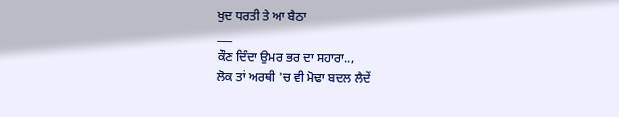ਖੁਦ ਧਰਤੀ ਤੇ ਆ ਬੈਠਾ
___
ਕੌਣ ਦਿੰਦਾ ਉਮਰ ਭਰ ਦਾ ਸਹਾਰਾ..,
ਲੋਕ ਤਾਂ ਅਰਥੀ 'ਚ ਵੀ ਮੋਢਾ ਬਦਲ ਲੈਦੇਂ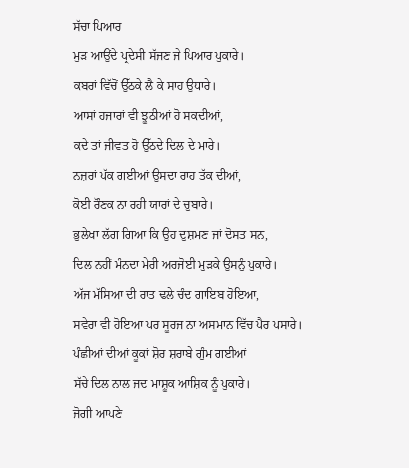ਸੱਚਾ ਪਿਆਰ
ਮੁੜ ਆਉਂਦੇ ਪ੍ਰਦੇਸੀ ਸੱਜਣ ਜੇ ਪਿਆਰ ਪੁਕਾਰੇ।
ਕਬਰਾਂ ਵਿੱਚੋਂ ਉੱਠਕੇ ਲੈ ਕੇ ਸਾਹ ਉਧਾਰੇ।
ਆਸਾਂ ਹਜਾਰਾਂ ਵੀ ਝੂਠੀਆਂ ਹੋ ਸਕਦੀਆਂ,
ਕਦੇ ਤਾਂ ਜੀਵਤ ਹੋ ਉੱਠਦੇ ਦਿਲ ਦੇ ਮਾਰੇ।
ਨਜ਼ਰਾਂ ਪੱਕ ਗਈਆਂ ਉਸਦਾ ਰਾਹ ਤੱਕ ਦੀਆਂ,
ਕੋਈ ਰੌਣਕ ਨਾ ਰਹੀ ਯਾਰਾਂ ਦੇ ਚੁਬਾਰੇ।
ਭੁਲੇਖਾ ਲੱਗ ਗਿਆ ਕਿ ਉਹ ਦੁਸ਼ਮਣ ਜਾਂ ਦੋਸਤ ਸਨ,
ਦਿਲ ਨਹੀਂ ਮੰਨਦਾ ਮੇਰੀ ਅਰਜੋਈ ਮੁੜਕੇ ਉਸਨੁੰ ਪੁਕਾਰੇ।
ਅੱਜ ਮੱਸਿਆ ਦੀ ਰਾਤ ਢਲੇ ਚੰਦ ਗਾਇਬ ਹੋਇਆ,
ਸਵੇਰਾ ਵੀ ਹੋਇਆ ਪਰ ਸੂਰਜ ਨਾ ਅਸਮਾਨ ਵਿੱਚ ਪੈਰ ਪਸਾਰੇ।
ਪੰਛੀਆਂ ਦੀਆਂ ਕੂਕਾਂ ਸ਼ੋਰ ਸ਼ਰਾਬੇ ਗੁੰਮ ਗਈਆਂ
ਸੱਚੇ ਦਿਲ ਨਾਲ ਜਦ ਮਾਸ਼ੂਕ ਆਸ਼ਿਕ ਨੂੰ ਪੁਕਾਰੇ।
ਜੋਗੀ ਆਪਣੇ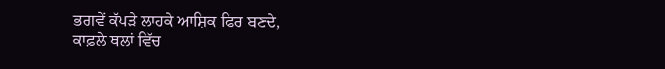ਭਗਵੇਂ ਕੱਪੜੇ ਲਾਹਕੇ ਆਸ਼ਿਕ ਫਿਰ ਬਣਦੇ,
ਕਾਫ਼ਲੇ ਥਲਾਂ ਵਿੱਚ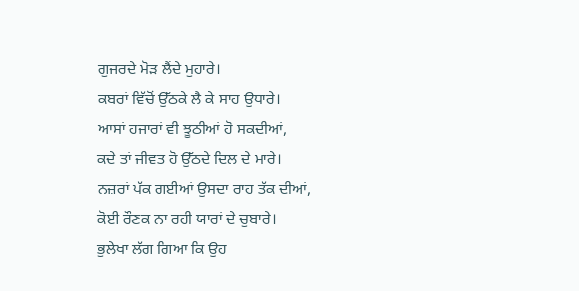ਗੁਜਰਦੇ ਮੋੜ ਲੈਂਦੇ ਮੁਹਾਰੇ।
ਕਬਰਾਂ ਵਿੱਚੋਂ ਉੱਠਕੇ ਲੈ ਕੇ ਸਾਹ ਉਧਾਰੇ।
ਆਸਾਂ ਹਜਾਰਾਂ ਵੀ ਝੂਠੀਆਂ ਹੋ ਸਕਦੀਆਂ,
ਕਦੇ ਤਾਂ ਜੀਵਤ ਹੋ ਉੱਠਦੇ ਦਿਲ ਦੇ ਮਾਰੇ।
ਨਜ਼ਰਾਂ ਪੱਕ ਗਈਆਂ ਉਸਦਾ ਰਾਹ ਤੱਕ ਦੀਆਂ,
ਕੋਈ ਰੌਣਕ ਨਾ ਰਹੀ ਯਾਰਾਂ ਦੇ ਚੁਬਾਰੇ।
ਭੁਲੇਖਾ ਲੱਗ ਗਿਆ ਕਿ ਉਹ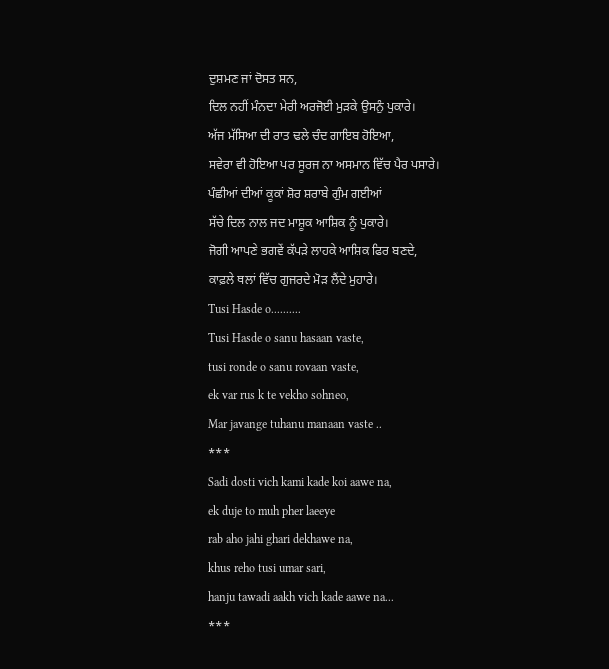ਦੁਸ਼ਮਣ ਜਾਂ ਦੋਸਤ ਸਨ,
ਦਿਲ ਨਹੀਂ ਮੰਨਦਾ ਮੇਰੀ ਅਰਜੋਈ ਮੁੜਕੇ ਉਸਨੁੰ ਪੁਕਾਰੇ।
ਅੱਜ ਮੱਸਿਆ ਦੀ ਰਾਤ ਢਲੇ ਚੰਦ ਗਾਇਬ ਹੋਇਆ,
ਸਵੇਰਾ ਵੀ ਹੋਇਆ ਪਰ ਸੂਰਜ ਨਾ ਅਸਮਾਨ ਵਿੱਚ ਪੈਰ ਪਸਾਰੇ।
ਪੰਛੀਆਂ ਦੀਆਂ ਕੂਕਾਂ ਸ਼ੋਰ ਸ਼ਰਾਬੇ ਗੁੰਮ ਗਈਆਂ
ਸੱਚੇ ਦਿਲ ਨਾਲ ਜਦ ਮਾਸ਼ੂਕ ਆਸ਼ਿਕ ਨੂੰ ਪੁਕਾਰੇ।
ਜੋਗੀ ਆਪਣੇ ਭਗਵੇਂ ਕੱਪੜੇ ਲਾਹਕੇ ਆਸ਼ਿਕ ਫਿਰ ਬਣਦੇ,
ਕਾਫ਼ਲੇ ਥਲਾਂ ਵਿੱਚ ਗੁਜਰਦੇ ਮੋੜ ਲੈਂਦੇ ਮੁਹਾਰੇ।
Tusi Hasde o..........
Tusi Hasde o sanu hasaan vaste,
tusi ronde o sanu rovaan vaste,
ek var rus k te vekho sohneo,
Mar javange tuhanu manaan vaste ..
***
Sadi dosti vich kami kade koi aawe na,
ek duje to muh pher laeeye
rab aho jahi ghari dekhawe na,
khus reho tusi umar sari,
hanju tawadi aakh vich kade aawe na...
***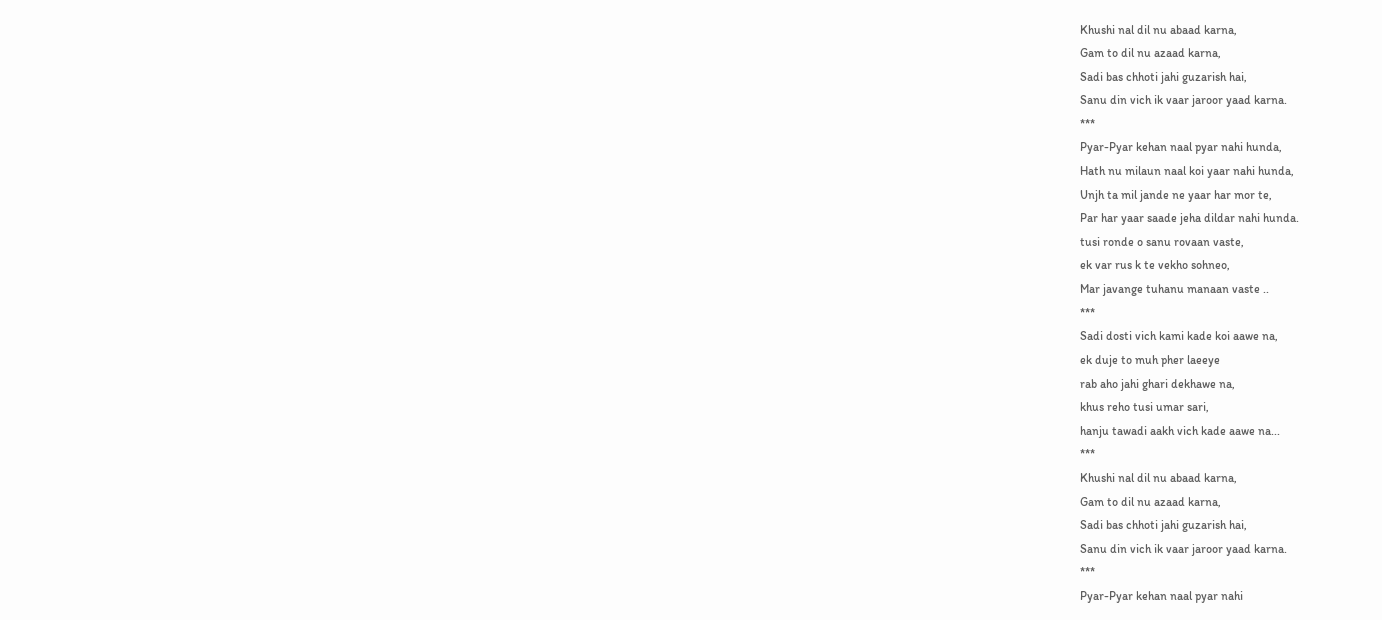Khushi nal dil nu abaad karna,
Gam to dil nu azaad karna,
Sadi bas chhoti jahi guzarish hai,
Sanu din vich ik vaar jaroor yaad karna.
***
Pyar-Pyar kehan naal pyar nahi hunda,
Hath nu milaun naal koi yaar nahi hunda,
Unjh ta mil jande ne yaar har mor te,
Par har yaar saade jeha dildar nahi hunda.
tusi ronde o sanu rovaan vaste,
ek var rus k te vekho sohneo,
Mar javange tuhanu manaan vaste ..
***
Sadi dosti vich kami kade koi aawe na,
ek duje to muh pher laeeye
rab aho jahi ghari dekhawe na,
khus reho tusi umar sari,
hanju tawadi aakh vich kade aawe na...
***
Khushi nal dil nu abaad karna,
Gam to dil nu azaad karna,
Sadi bas chhoti jahi guzarish hai,
Sanu din vich ik vaar jaroor yaad karna.
***
Pyar-Pyar kehan naal pyar nahi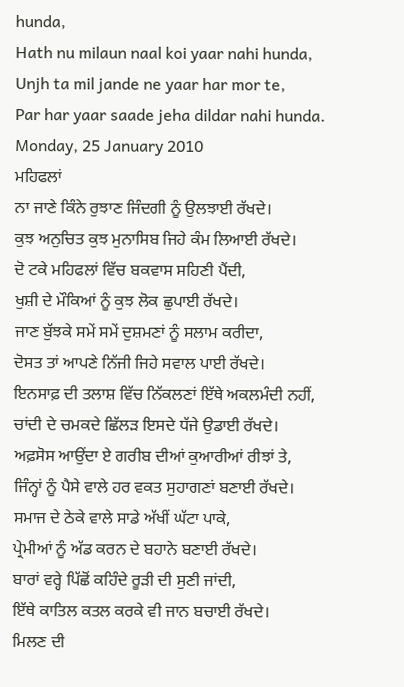hunda,
Hath nu milaun naal koi yaar nahi hunda,
Unjh ta mil jande ne yaar har mor te,
Par har yaar saade jeha dildar nahi hunda.
Monday, 25 January 2010
ਮਹਿਫਲਾਂ
ਨਾ ਜਾਣੇ ਕਿੰਨੇ ਰੁਝਾਣ ਜਿੰਦਗੀ ਨੂੰ ਉਲਝਾਈ ਰੱਖਦੇ।
ਕੁਝ ਅਨੁਚਿਤ ਕੁਝ ਮੁਨਾਸਿਬ ਜਿਹੇ ਕੰਮ ਲਿਆਈ ਰੱਖਦੇ।
ਦੋ ਟਕੇ ਮਹਿਫਲਾਂ ਵਿੱਚ ਬਕਵਾਸ ਸਹਿਣੀ ਪੈਂਦੀ,
ਖੁਸ਼ੀ ਦੇ ਮੌਕਿਆਂ ਨੂੰ ਕੁਝ ਲੋਕ ਛੁਪਾਈ ਰੱਖਦੇ।
ਜਾਣ ਬੁੱਝਕੇ ਸਮੇਂ ਸਮੇਂ ਦੁਸ਼ਮਣਾਂ ਨੂੰ ਸਲਾਮ ਕਰੀਦਾ,
ਦੋਸਤ ਤਾਂ ਆਪਣੇ ਨਿੱਜੀ ਜਿਹੇ ਸਵਾਲ ਪਾਈ ਰੱਖਦੇ।
ਇਨਸਾਫ਼ ਦੀ ਤਲਾਸ਼ ਵਿੱਚ ਨਿੱਕਲਣਾਂ ਇੱਥੇ ਅਕਲਮੰਦੀ ਨਹੀਂ,
ਚਾਂਦੀ ਦੇ ਚਮਕਦੇ ਛਿੱਲੜ ਇਸਦੇ ਧੱਜੇ ਉਡਾਈ ਰੱਖਦੇ।
ਅਫ਼ਸੋਸ ਆਉਂਦਾ ਏ ਗਰੀਬ ਦੀਆਂ ਕੁਆਰੀਆਂ ਰੀਝਾਂ ਤੇ,
ਜਿੰਨ੍ਹਾਂ ਨੂੰ ਪੈਸੇ ਵਾਲੇ ਹਰ ਵਕਤ ਸੁਹਾਗਣਾਂ ਬਣਾਈ ਰੱਖਦੇ।
ਸਮਾਜ ਦੇ ਠੇਕੇ ਵਾਲੇ ਸਾਡੇ ਅੱਖੀਂ ਘੱਟਾ ਪਾਕੇ,
ਪ੍ਰੇਮੀਆਂ ਨੂੰ ਅੱਡ ਕਰਨ ਦੇ ਬਹਾਨੇ ਬਣਾਈ ਰੱਖਦੇ।
ਬਾਰਾਂ ਵਰ੍ਹੇ ਪਿੱਛੋਂ ਕਹਿੰਦੇ ਰੂੜੀ ਦੀ ਸੁਣੀ ਜਾਂਦੀ,
ਇੱਥੇ ਕਾਤਿਲ ਕਤਲ ਕਰਕੇ ਵੀ ਜਾਨ ਬਚਾਈ ਰੱਖਦੇ।
ਮਿਲਣ ਦੀ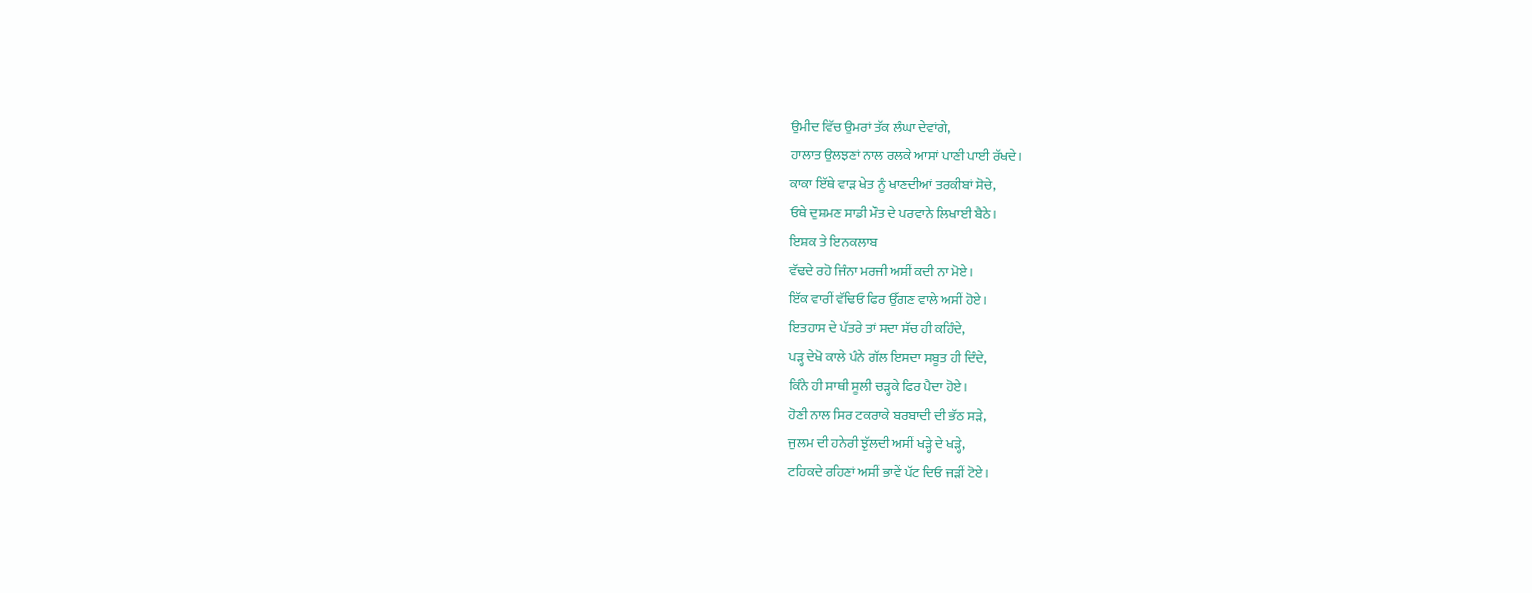ਉਮੀਦ ਵਿੱਚ ਉਮਰਾਂ ਤੱਕ ਲੰਘਾ ਦੇਵਾਂਗੇ,
ਹਾਲਾਤ ਉਲਝਣਾਂ ਨਾਲ ਰਲਕੇ ਆਸਾਂ ਪਾਣੀ ਪਾਈ ਰੱਖਦੇ।
ਕਾਕਾ ਇੱਥੇ ਵਾੜ ਖੇਤ ਨੂੰ ਖਾਣਦੀਆਂ ਤਰਕੀਬਾਂ ਸੋਚੇ,
ਓਥੇ ਦੁਸ਼ਮਣ ਸਾਡੀ ਮੌਤ ਦੇ ਪਰਵਾਨੇ ਲਿਖਾਈ ਬੈਠੇ।
ਇਸ਼ਕ ਤੇ ਇਨਕਲਾਬ
ਵੱਢਦੇ ਰਹੋ ਜਿੰਨਾ ਮਰਜੀ ਅਸੀਂ ਕਦੀ ਨਾ ਮੋਏ।
ਇੱਕ ਵਾਰੀਂ ਵੱਢਿਓ ਫਿਰ ਉੱਗਣ ਵਾਲੇ ਅਸੀਂ ਹੋਏ।
ਇਤਹਾਸ ਦੇ ਪੱਤਰੇ ਤਾਂ ਸਦਾ ਸੱਚ ਹੀ ਕਹਿੰਦੇ,
ਪੜ੍ਹ ਦੇਖੋ ਕਾਲੇ ਪੰਨੇ ਗੱਲ ਇਸਦਾ ਸਬੂਤ ਹੀ ਦਿੰਦੇ,
ਕਿੰਨੇ ਹੀ ਸਾਥੀ ਸੂਲੀ ਚੜ੍ਹਕੇ ਫਿਰ ਪੈਦਾ ਹੋਏ।
ਹੋਣੀ ਨਾਲ ਸਿਰ ਟਕਰਾਕੇ ਬਰਬਾਦੀ ਦੀ ਭੱਠ ਸੜੇ,
ਜੁਲਮ ਦੀ ਹਨੇਰੀ ਝੁੱਲਦੀ ਅਸੀਂ ਖੜ੍ਹੇ ਦੇ ਖੜ੍ਹੇ,
ਟਹਿਕਦੇ ਰਹਿਣਾਂ ਅਸੀਂ ਭਾਵੇਂ ਪੱਟ ਦਿਓ ਜੜੀਂ ਟੋਏ।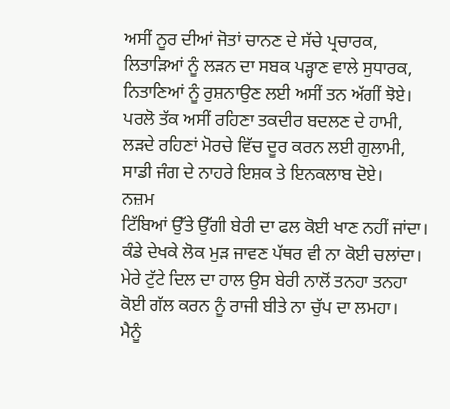ਅਸੀਂ ਨੂਰ ਦੀਆਂ ਜੋਤਾਂ ਚਾਨਣ ਦੇ ਸੱਚੇ ਪ੍ਰਚਾਰਕ,
ਲਿਤਾੜਿਆਂ ਨੂੰ ਲੜਨ ਦਾ ਸਬਕ ਪੜ੍ਹਾਣ ਵਾਲੇ ਸੁਧਾਰਕ,
ਨਿਤਾਣਿਆਂ ਨੂੰ ਰੁਸ਼ਨਾਉਣ ਲਈ ਅਸੀਂ ਤਨ ਅੱਗੀਂ ਝੋਏ।
ਪਰਲੋ ਤੱਕ ਅਸੀਂ ਰਹਿਣਾ ਤਕਦੀਰ ਬਦਲਣ ਦੇ ਹਾਮੀ,
ਲੜਦੇ ਰਹਿਣਾਂ ਮੋਰਚੇ ਵਿੱਚ ਦੂਰ ਕਰਨ ਲਈ ਗੁਲਾਮੀ,
ਸਾਡੀ ਜੰਗ ਦੇ ਨਾਹਰੇ ਇਸ਼ਕ ਤੇ ਇਨਕਲਾਬ ਦੋਏ।
ਨਜ਼ਮ
ਟਿੱਬਿਆਂ ਉੱਤੇ ਉੱਗੀ ਬੇਰੀ ਦਾ ਫਲ ਕੋਈ ਖਾਣ ਨਹੀਂ ਜਾਂਦਾ।
ਕੰਡੇ ਦੇਖਕੇ ਲੋਕ ਮੁੜ ਜਾਵਣ ਪੱਥਰ ਵੀ ਨਾ ਕੋਈ ਚਲਾਂਦਾ।
ਮੇਰੇ ਟੁੱਟੇ ਦਿਲ ਦਾ ਹਾਲ ਉਸ ਬੇਰੀ ਨਾਲੋਂ ਤਨਹਾ ਤਨਹਾ
ਕੋਈ ਗੱਲ ਕਰਨ ਨੂੰ ਰਾਜੀ ਬੀਤੇ ਨਾ ਚੁੱਪ ਦਾ ਲਮਹਾ।
ਮੈਨੂੰ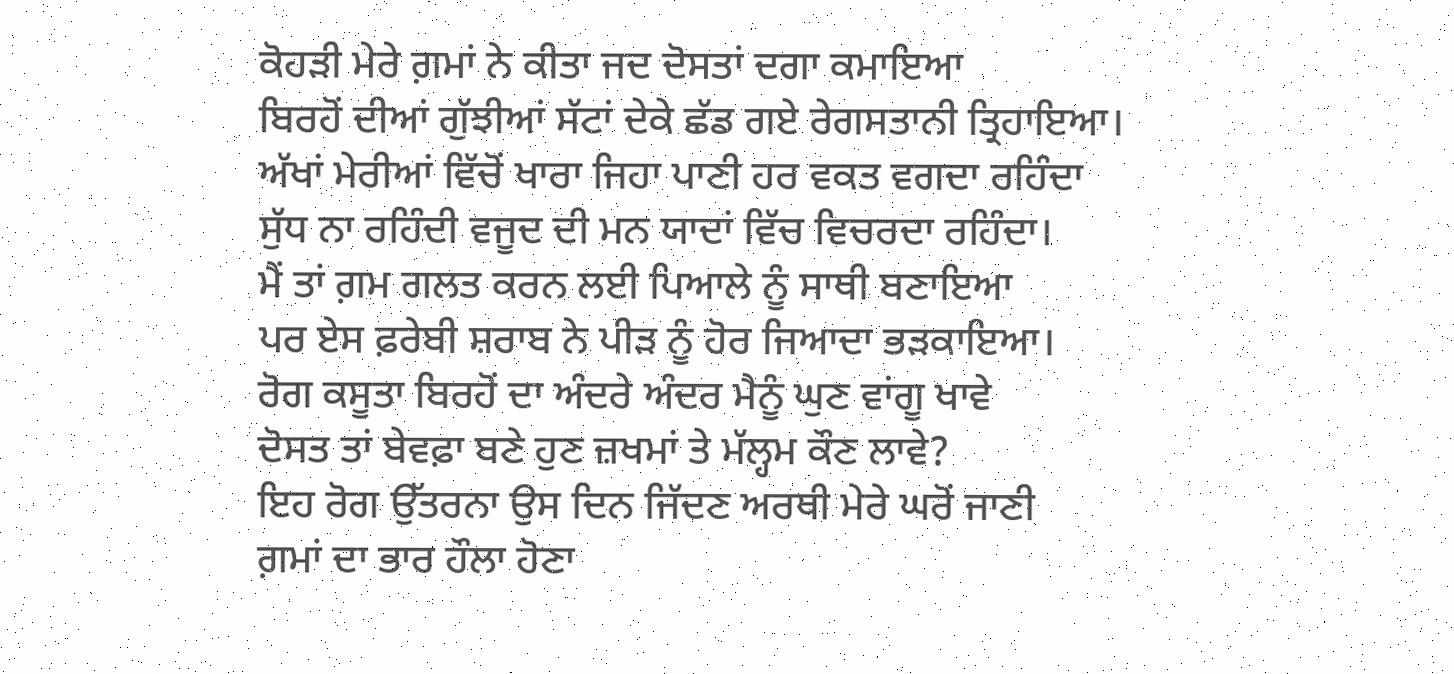ਕੋਹੜੀ ਮੇਰੇ ਗ਼ਮਾਂ ਨੇ ਕੀਤਾ ਜਦ ਦੋਸਤਾਂ ਦਗਾ ਕਮਾਇਆ
ਬਿਰਹੋਂ ਦੀਆਂ ਗੁੱਝੀਆਂ ਸੱਟਾਂ ਦੇਕੇ ਛੱਡ ਗਏ ਰੇਗਸਤਾਨੀ ਤ੍ਰਿਹਾਇਆ।
ਅੱਖਾਂ ਮੇਰੀਆਂ ਵਿੱਚੋਂ ਖਾਰਾ ਜਿਹਾ ਪਾਣੀ ਹਰ ਵਕਤ ਵਗਦਾ ਰਹਿੰਦਾ
ਸੁੱਧ ਨਾ ਰਹਿੰਦੀ ਵਜੂਦ ਦੀ ਮਨ ਯਾਦਾਂ ਵਿੱਚ ਵਿਚਰਦਾ ਰਹਿੰਦਾ।
ਮੈਂ ਤਾਂ ਗ਼ਮ ਗਲਤ ਕਰਨ ਲਈ ਪਿਆਲੇ ਨੂੰ ਸਾਥੀ ਬਣਾਇਆ
ਪਰ ਏਸ ਫ਼ਰੇਬੀ ਸ਼ਰਾਬ ਨੇ ਪੀੜ ਨੂੰ ਹੋਰ ਜਿਆਦਾ ਭੜਕਾਇਆ।
ਰੋਗ ਕਸੂਤਾ ਬਿਰਹੋਂ ਦਾ ਅੰਦਰੇ ਅੰਦਰ ਮੈਨੂੰ ਘੁਣ ਵਾਂਗੂ ਖਾਵੇ
ਦੋਸਤ ਤਾਂ ਬੇਵਫ਼ਾ ਬਣੇ ਹੁਣ ਜ਼ਖਮਾਂ ਤੇ ਮੱਲ੍ਹਮ ਕੌਣ ਲਾਵੇ?
ਇਹ ਰੋਗ ਉੱਤਰਨਾ ਉਸ ਦਿਨ ਜਿੱਦਣ ਅਰਥੀ ਮੇਰੇ ਘਰੋਂ ਜਾਣੀ
ਗ਼ਮਾਂ ਦਾ ਭਾਰ ਹੌਲਾ ਹੋਣਾ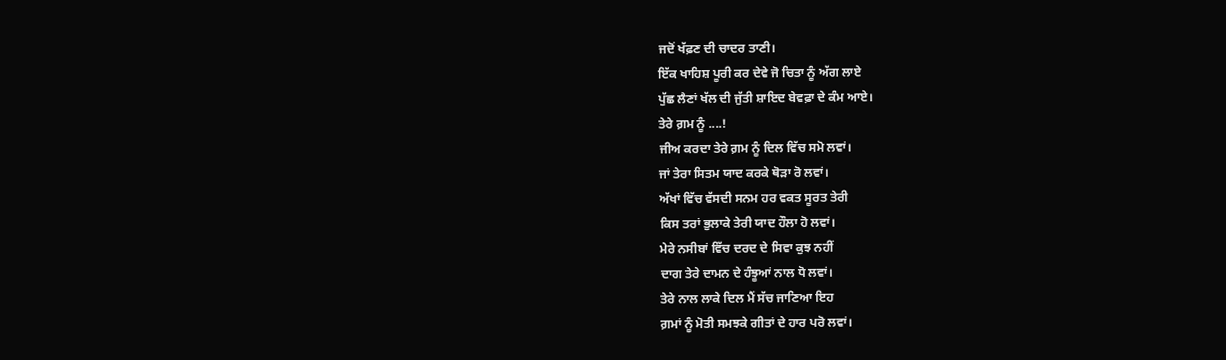ਜਦੋਂ ਖੱਫ਼ਣ ਦੀ ਚਾਦਰ ਤਾਣੀ।
ਇੱਕ ਖਾਹਿਸ਼ ਪੂਰੀ ਕਰ ਦੇਵੇ ਜੋ ਚਿਤਾ ਨੂੰ ਅੱਗ ਲਾਏ
ਪੁੱਛ ਲੈਣਾਂ ਖੱਲ ਦੀ ਜੁੱਤੀ ਸ਼ਾਇਦ ਬੇਵਫ਼ਾ ਦੇ ਕੰਮ ਆਏ।
ਤੇਰੇ ਗ਼ਮ ਨੂੰ ....!
ਜੀਅ ਕਰਦਾ ਤੇਰੇ ਗ਼ਮ ਨੂੰ ਦਿਲ ਵਿੱਚ ਸਮੋ ਲਵਾਂ।
ਜਾਂ ਤੇਰਾ ਸਿਤਮ ਯਾਦ ਕਰਕੇ ਥੋੜਾ ਰੋ ਲਵਾਂ।
ਅੱਖਾਂ ਵਿੱਚ ਵੱਸਦੀ ਸਨਮ ਹਰ ਵਕਤ ਸੂਰਤ ਤੇਰੀ
ਕਿਸ ਤਰਾਂ ਭੁਲਾਕੇ ਤੇਰੀ ਯਾਦ ਹੌਲਾ ਹੋ ਲਵਾਂ।
ਮੇਰੇ ਨਸੀਬਾਂ ਵਿੱਚ ਦਰਦ ਦੇ ਸਿਵਾ ਕੁਝ ਨਹੀਂ
ਦਾਗ ਤੇਰੇ ਦਾਮਨ ਦੇ ਹੰਝੂਆਂ ਨਾਲ ਧੋ ਲਵਾਂ।
ਤੇਰੇ ਨਾਲ ਲਾਕੇ ਦਿਲ ਮੈਂ ਸੱਚ ਜਾਣਿਆ ਇਹ
ਗ਼ਮਾਂ ਨੂੰ ਮੋਤੀ ਸਮਝਕੇ ਗੀਤਾਂ ਦੇ ਹਾਰ ਪਰੋ ਲਵਾਂ।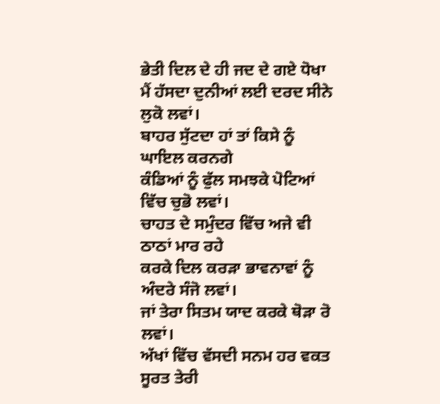ਭੇਤੀ ਦਿਲ ਦੇ ਹੀ ਜਦ ਦੇ ਗਏ ਧੋਖਾ
ਮੈਂ ਹੱਸਦਾ ਦੁਨੀਆਂ ਲਈ ਦਰਦ ਸੀਨੇ ਲੁਕੋ ਲਵਾਂ।
ਬਾਹਰ ਸੁੱਟਦਾ ਹਾਂ ਤਾਂ ਕਿਸੇ ਨੂੰ ਘਾਇਲ ਕਰਨਗੇ
ਕੰਡਿਆਂ ਨੂੰ ਫੁੱਲ ਸਮਝਕੇ ਪੋਟਿਆਂ ਵਿੱਚ ਚੁਭੋ ਲਵਾਂ।
ਚਾਹਤ ਦੇ ਸਮੁੰਦਰ ਵਿੱਚ ਅਜੇ ਵੀ ਠਾਠਾਂ ਮਾਰ ਰਹੇ
ਕਰਕੇ ਦਿਲ ਕਰੜਾ ਭਾਵਨਾਵਾਂ ਨੂੰ ਅੰਦਰੇ ਸੰਜੋ ਲਵਾਂ।
ਜਾਂ ਤੇਰਾ ਸਿਤਮ ਯਾਦ ਕਰਕੇ ਥੋੜਾ ਰੋ ਲਵਾਂ।
ਅੱਖਾਂ ਵਿੱਚ ਵੱਸਦੀ ਸਨਮ ਹਰ ਵਕਤ ਸੂਰਤ ਤੇਰੀ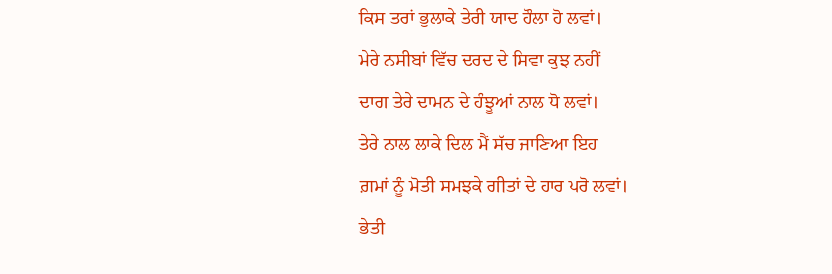ਕਿਸ ਤਰਾਂ ਭੁਲਾਕੇ ਤੇਰੀ ਯਾਦ ਹੌਲਾ ਹੋ ਲਵਾਂ।
ਮੇਰੇ ਨਸੀਬਾਂ ਵਿੱਚ ਦਰਦ ਦੇ ਸਿਵਾ ਕੁਝ ਨਹੀਂ
ਦਾਗ ਤੇਰੇ ਦਾਮਨ ਦੇ ਹੰਝੂਆਂ ਨਾਲ ਧੋ ਲਵਾਂ।
ਤੇਰੇ ਨਾਲ ਲਾਕੇ ਦਿਲ ਮੈਂ ਸੱਚ ਜਾਣਿਆ ਇਹ
ਗ਼ਮਾਂ ਨੂੰ ਮੋਤੀ ਸਮਝਕੇ ਗੀਤਾਂ ਦੇ ਹਾਰ ਪਰੋ ਲਵਾਂ।
ਭੇਤੀ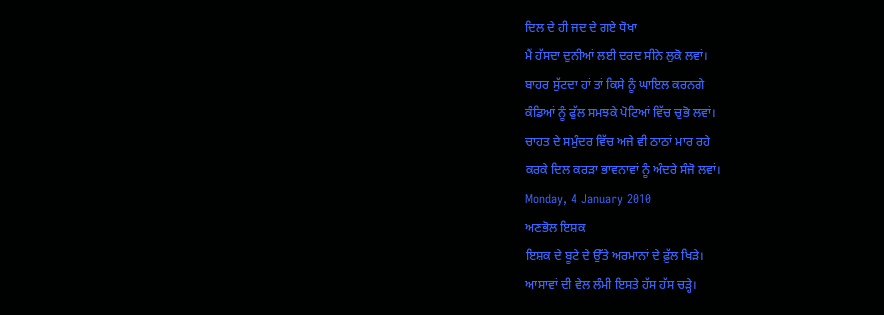ਦਿਲ ਦੇ ਹੀ ਜਦ ਦੇ ਗਏ ਧੋਖਾ
ਮੈਂ ਹੱਸਦਾ ਦੁਨੀਆਂ ਲਈ ਦਰਦ ਸੀਨੇ ਲੁਕੋ ਲਵਾਂ।
ਬਾਹਰ ਸੁੱਟਦਾ ਹਾਂ ਤਾਂ ਕਿਸੇ ਨੂੰ ਘਾਇਲ ਕਰਨਗੇ
ਕੰਡਿਆਂ ਨੂੰ ਫੁੱਲ ਸਮਝਕੇ ਪੋਟਿਆਂ ਵਿੱਚ ਚੁਭੋ ਲਵਾਂ।
ਚਾਹਤ ਦੇ ਸਮੁੰਦਰ ਵਿੱਚ ਅਜੇ ਵੀ ਠਾਠਾਂ ਮਾਰ ਰਹੇ
ਕਰਕੇ ਦਿਲ ਕਰੜਾ ਭਾਵਨਾਵਾਂ ਨੂੰ ਅੰਦਰੇ ਸੰਜੋ ਲਵਾਂ।
Monday, 4 January 2010
ਅਣਭੋਲ ਇਸ਼ਕ
ਇਸ਼ਕ ਦੇ ਬੂਟੇ ਦੇ ਉੱਤੇ ਅਰਮਾਨਾਂ ਦੇ ਫ਼ੁੱਲ ਖਿੜੇ।
ਆਸਾਵਾਂ ਦੀ ਵੇਲ ਲੰਮੀ ਇਸਤੇ ਹੱਸ ਹੱਸ ਚੜ੍ਹੇ।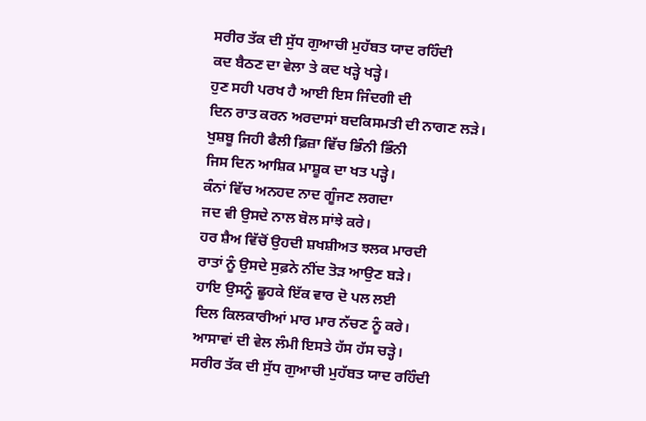ਸਰੀਰ ਤੱਕ ਦੀ ਸੁੱਧ ਗੁਆਚੀ ਮੁਹੱਬਤ ਯਾਦ ਰਹਿੰਦੀ
ਕਦ ਬੈਠਣ ਦਾ ਵੇਲਾ ਤੇ ਕਦ ਖੜ੍ਹੇ ਖੜ੍ਹੇ।
ਹੁਣ ਸਹੀ ਪਰਖ ਹੈ ਆਈ ਇਸ ਜਿੰਦਗੀ ਦੀ
ਦਿਨ ਰਾਤ ਕਰਨ ਅਰਦਾਸਾਂ ਬਦਕਿਸਮਤੀ ਦੀ ਨਾਗਣ ਲੜੇ।
ਖੁਸ਼ਬੂ ਜਿਹੀ ਫੈਲੀ ਫ਼ਿਜ਼ਾ ਵਿੱਚ ਭਿੰਨੀ ਭਿੰਨੀ
ਜਿਸ ਦਿਨ ਆਸ਼ਿਕ ਮਾਸ਼ੂਕ ਦਾ ਖਤ ਪੜ੍ਹੇ।
ਕੰਨਾਂ ਵਿੱਚ ਅਨਹਦ ਨਾਦ ਗੂੰਜਣ ਲਗਦਾ
ਜਦ ਵੀ ਉਸਦੇ ਨਾਲ ਬੋਲ ਸਾਂਝੇ ਕਰੇ।
ਹਰ ਸ਼ੈਅ ਵਿੱਚੋਂ ਉਹਦੀ ਸ਼ਖਸ਼ੀਅਤ ਝਲਕ ਮਾਰਦੀ
ਰਾਤਾਂ ਨੂੰ ਉਸਦੇ ਸੁਫ਼ਨੇ ਨੀਂਦ ਤੋੜ ਆਉਣ ਬੜੇ।
ਹਾਇ ਉਸਨੂੰ ਛੂਹਕੇ ਇੱਕ ਵਾਰ ਦੋ ਪਲ ਲਈ
ਦਿਲ ਕਿਲਕਾਰੀਆਂ ਮਾਰ ਮਾਰ ਨੱਚਣ ਨੂੰ ਕਰੇ।
ਆਸਾਵਾਂ ਦੀ ਵੇਲ ਲੰਮੀ ਇਸਤੇ ਹੱਸ ਹੱਸ ਚੜ੍ਹੇ।
ਸਰੀਰ ਤੱਕ ਦੀ ਸੁੱਧ ਗੁਆਚੀ ਮੁਹੱਬਤ ਯਾਦ ਰਹਿੰਦੀ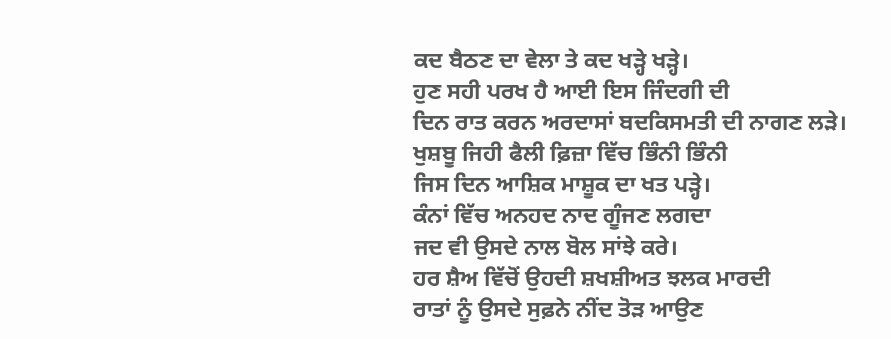ਕਦ ਬੈਠਣ ਦਾ ਵੇਲਾ ਤੇ ਕਦ ਖੜ੍ਹੇ ਖੜ੍ਹੇ।
ਹੁਣ ਸਹੀ ਪਰਖ ਹੈ ਆਈ ਇਸ ਜਿੰਦਗੀ ਦੀ
ਦਿਨ ਰਾਤ ਕਰਨ ਅਰਦਾਸਾਂ ਬਦਕਿਸਮਤੀ ਦੀ ਨਾਗਣ ਲੜੇ।
ਖੁਸ਼ਬੂ ਜਿਹੀ ਫੈਲੀ ਫ਼ਿਜ਼ਾ ਵਿੱਚ ਭਿੰਨੀ ਭਿੰਨੀ
ਜਿਸ ਦਿਨ ਆਸ਼ਿਕ ਮਾਸ਼ੂਕ ਦਾ ਖਤ ਪੜ੍ਹੇ।
ਕੰਨਾਂ ਵਿੱਚ ਅਨਹਦ ਨਾਦ ਗੂੰਜਣ ਲਗਦਾ
ਜਦ ਵੀ ਉਸਦੇ ਨਾਲ ਬੋਲ ਸਾਂਝੇ ਕਰੇ।
ਹਰ ਸ਼ੈਅ ਵਿੱਚੋਂ ਉਹਦੀ ਸ਼ਖਸ਼ੀਅਤ ਝਲਕ ਮਾਰਦੀ
ਰਾਤਾਂ ਨੂੰ ਉਸਦੇ ਸੁਫ਼ਨੇ ਨੀਂਦ ਤੋੜ ਆਉਣ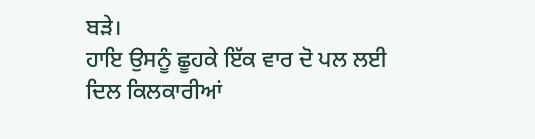ਬੜੇ।
ਹਾਇ ਉਸਨੂੰ ਛੂਹਕੇ ਇੱਕ ਵਾਰ ਦੋ ਪਲ ਲਈ
ਦਿਲ ਕਿਲਕਾਰੀਆਂ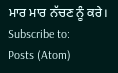ਮਾਰ ਮਾਰ ਨੱਚਣ ਨੂੰ ਕਰੇ।
Subscribe to:
Posts (Atom)